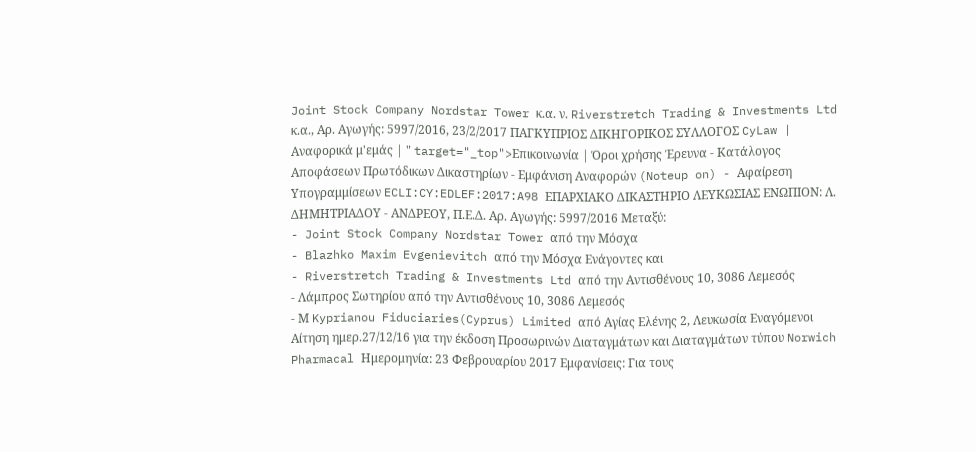Joint Stock Company Nordstar Tower κ.α. ν. Riverstretch Trading & Investments Ltd κ.α., Αρ. Αγωγής: 5997/2016, 23/2/2017 ΠΑΓΚΥΠΡΙΟΣ ΔΙΚΗΓΟΡΙΚΟΣ ΣΥΛΛΟΓΟΣ CyLaw | Αναφορικά μ'εμάς | " target="_top">Επικοινωνία | Όροι χρήσης Έρευνα - Κατάλογος Αποφάσεων Πρωτόδικων Δικαστηρίων - Εμφάνιση Αναφορών (Noteup on) - Αφαίρεση Υπογραμμίσεων ECLI:CY:EDLEF:2017:A98 ΕΠΑΡΧΙΑΚΟ ΔΙΚΑΣΤΗΡΙΟ ΛΕΥΚΩΣΙΑΣ ΕΝΩΠΙΟΝ: Λ. ΔΗΜΗΤΡΙΑΔΟΥ - ΑΝΔΡΕΟΥ, Π.Ε.Δ. Αρ. Αγωγής: 5997/2016 Μεταξύ:
- Joint Stock Company Nordstar Tower από την Μόσχα
- Blazhko Maxim Evgenievitch από την Μόσχα Ενάγοντες και
- Riverstretch Trading & Investments Ltd από την Αντισθένους 10, 3086 Λεμεσός
- Λάμπρος Σωτηρίου από την Αντισθένους 10, 3086 Λεμεσός
- Μ Kyprianou Fiduciaries(Cyprus) Limited από Αγίας Ελένης 2, Λευκωσία Εναγόμενοι Αίτηση ημερ.27/12/16 για την έκδοση Προσωρινών Διαταγμάτων και Διαταγμάτων τύπου Norwich Pharmacal Ημερομηνία: 23 Φεβρουαρίου 2017 Εμφανίσεις: Για τους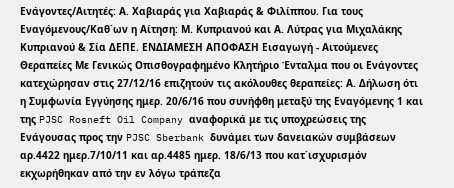Ενάγοντες/Αιτητές: Α. Χαβιαράς για Χαβιαράς & Φιλίππου. Για τους Εναγόμενους/Καθ΄ων η Αίτηση: Μ. Κυπριανού και Α. Λύτρας για Μιχαλάκης Κυπριανού & Σία ΔΕΠΕ. ΕΝΔΙΑΜΕΣΗ ΑΠΟΦΑΣΗ Εισαγωγή - Αιτούμενες Θεραπείες Με Γενικώς Οπισθογραφημένο Κλητήριο Ένταλμα που οι Ενάγοντες κατεχώρησαν στις 27/12/16 επιζητούν τις ακόλουθες θεραπείες: Α. Δήλωση ότι η Συμφωνία Εγγύησης ημερ. 20/6/16 που συνήφθη μεταξύ της Εναγόμενης 1 και της PJSC Rosneft Oil Company αναφορικά με τις υποχρεώσεις της Ενάγουσας προς την PJSC Sberbank δυνάμει των δανειακών συμβάσεων αρ.4422 ημερ.7/10/11 και αρ.4485 ημερ. 18/6/13 που κατ΄ισχυρισμόν εκχωρήθηκαν από την εν λόγω τράπεζα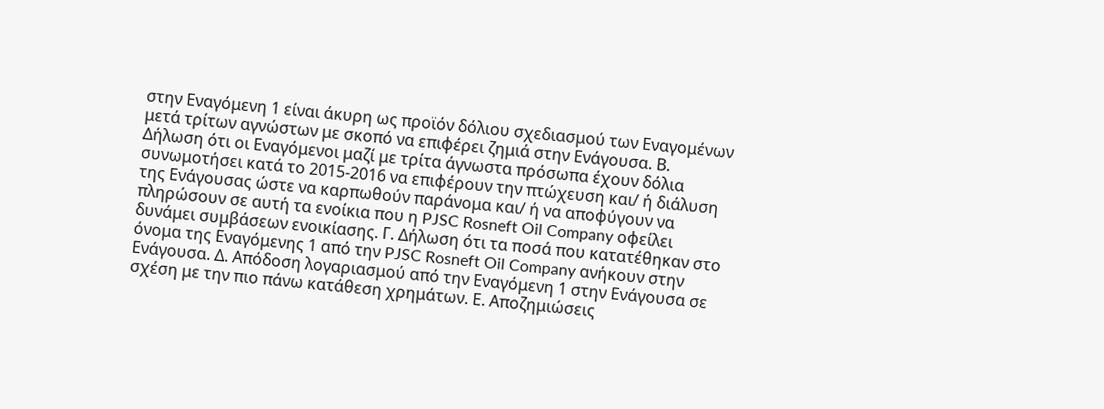στην Εναγόμενη 1 είναι άκυρη ως προϊόν δόλιου σχεδιασμού των Εναγομένων μετά τρίτων αγνώστων με σκοπό να επιφέρει ζημιά στην Ενάγουσα. Β. Δήλωση ότι οι Εναγόμενοι μαζί με τρίτα άγνωστα πρόσωπα έχουν δόλια συνωμοτήσει κατά το 2015-2016 να επιφέρουν την πτώχευση και/ ή διάλυση της Ενάγουσας ώστε να καρπωθούν παράνομα και/ ή να αποφύγουν να πληρώσουν σε αυτή τα ενοίκια που η PJSC Rosneft Oil Company οφείλει δυνάμει συμβάσεων ενοικίασης. Γ. Δήλωση ότι τα ποσά που κατατέθηκαν στο όνομα της Εναγόμενης 1 από την PJSC Rosneft Oil Company ανήκουν στην Ενάγουσα. Δ. Απόδοση λογαριασμού από την Εναγόμενη 1 στην Ενάγουσα σε σχέση με την πιο πάνω κατάθεση χρημάτων. Ε. Αποζημιώσεις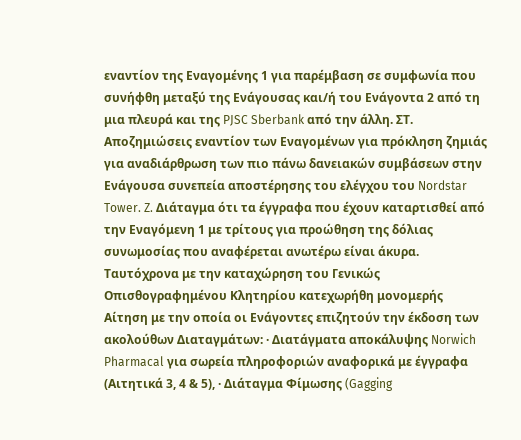εναντίον της Εναγομένης 1 για παρέμβαση σε συμφωνία που συνήφθη μεταξύ της Ενάγουσας και/ή του Ενάγοντα 2 από τη μια πλευρά και της PJSC Sberbank από την άλλη. ΣΤ. Αποζημιώσεις εναντίον των Εναγομένων για πρόκληση ζημιάς για αναδιάρθρωση των πιο πάνω δανειακών συμβάσεων στην Ενάγουσα συνεπεία αποστέρησης του ελέγχου του Nordstar Tower. Z. Διάταγμα ότι τα έγγραφα που έχουν καταρτισθεί από την Εναγόμενη 1 με τρίτους για προώθηση της δόλιας συνωμοσίας που αναφέρεται ανωτέρω είναι άκυρα. Ταυτόχρονα με την καταχώρηση του Γενικώς Οπισθογραφημένου Κλητηρίου κατεχωρήθη μονομερής Αίτηση με την οποία οι Ενάγοντες επιζητούν την έκδοση των ακολούθων Διαταγμάτων: · Διατάγματα αποκάλυψης Norwich Pharmacal για σωρεία πληροφοριών αναφορικά με έγγραφα (Αιτητικά 3, 4 & 5), · Διάταγμα Φίμωσης (Gagging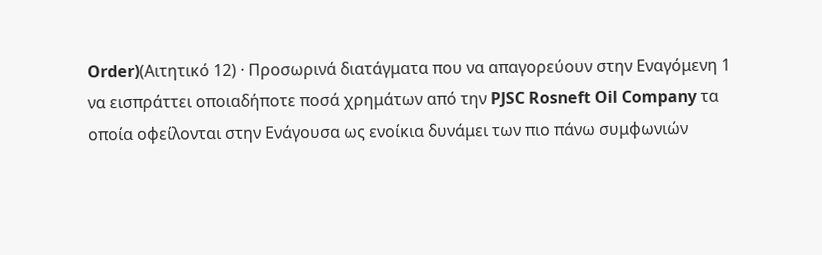Order)(Αιτητικό 12) · Προσωρινά διατάγματα που να απαγορεύουν στην Εναγόμενη 1 να εισπράττει οποιαδήποτε ποσά χρημάτων από την PJSC Rosneft Oil Company τα οποία οφείλονται στην Ενάγουσα ως ενοίκια δυνάμει των πιο πάνω συμφωνιών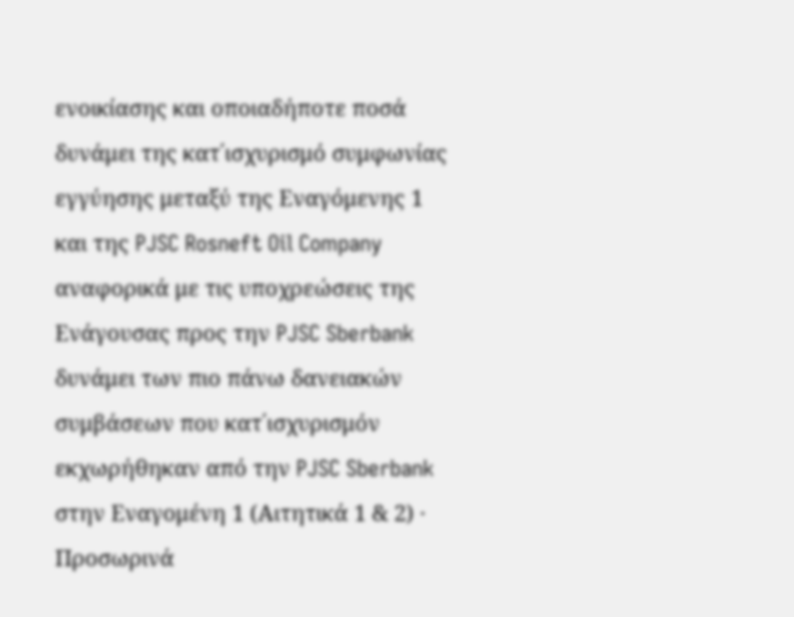ενοικίασης και οποιαδήποτε ποσά δυνάμει της κατ΄ισχυρισμό συμφωνίας εγγύησης μεταξύ της Εναγόμενης 1 και της PJSC Rosneft Oil Company αναφορικά με τις υποχρεώσεις της Ενάγουσας προς την PJSC Sberbank δυνάμει των πιο πάνω δανειακών συμβάσεων που κατ΄ισχυρισμόν εκχωρήθηκαν από την PJSC Sberbank στην Εναγομένη 1 (Αιτητικά 1 & 2) · Προσωρινά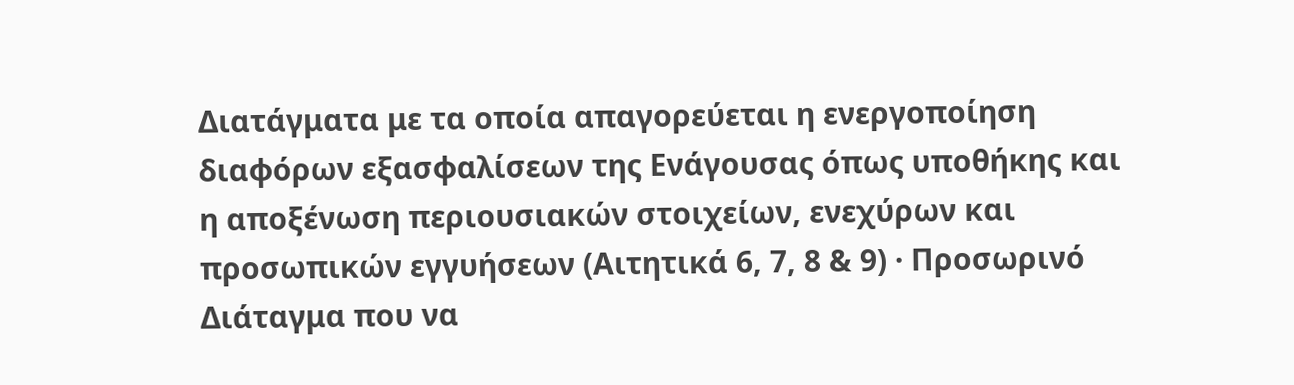Διατάγματα με τα οποία απαγορεύεται η ενεργοποίηση διαφόρων εξασφαλίσεων της Ενάγουσας όπως υποθήκης και η αποξένωση περιουσιακών στοιχείων, ενεχύρων και προσωπικών εγγυήσεων (Αιτητικά 6, 7, 8 & 9) · Προσωρινό Διάταγμα που να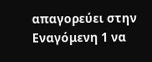απαγορεύει στην Εναγόμενη 1 να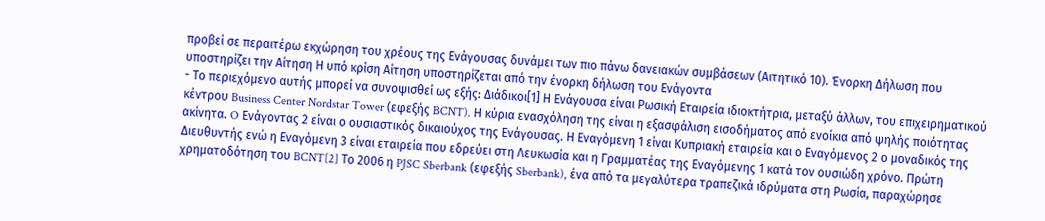προβεί σε περαιτέρω εκχώρηση του χρέους της Ενάγουσας δυνάμει των πιο πάνω δανειακών συμβάσεων (Αιτητικό 10). Ένορκη Δήλωση που υποστηρίζει την Αίτηση Η υπό κρίση Αίτηση υποστηρίζεται από την ένορκη δήλωση του Ενάγοντα
- Το περιεχόμενο αυτής μπορεί να συνοψισθεί ως εξής: Διάδικοι[1] Η Ενάγουσα είναι Ρωσική Εταιρεία ιδιοκτήτρια, μεταξύ άλλων, του επιχειρηματικού κέντρου Business Center Nordstar Tower (εφεξής BCNT). Η κύρια ενασχόληση της είναι η εξασφάλιση εισοδήματος από ενοίκια από ψηλής ποιότητας ακίνητα. O Ενάγοντας 2 είναι ο ουσιαστικός δικαιούχος της Ενάγουσας. Η Εναγόμενη 1 είναι Κυπριακή εταιρεία και ο Εναγόμενος 2 ο μοναδικός της Διευθυντής ενώ η Εναγόμενη 3 είναι εταιρεία που εδρεύει στη Λευκωσία και η Γραμματέας της Εναγόμενης 1 κατά τον ουσιώδη χρόνο. Πρώτη χρηματοδότηση του BCNT[2] Το 2006 η PJSC Sberbank (εφεξής Sberbank), ένα από τα μεγαλύτερα τραπεζικά ιδρύματα στη Ρωσία, παραχώρησε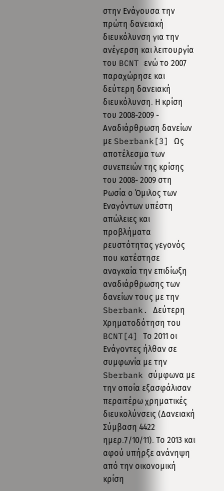στην Ενάγουσα την πρώτη δανειακή διευκόλυνση για την ανέγερση και λειτουργία του BCNT ενώ το 2007 παραχώρησε και δεύτερη δανειακή διευκόλυνση. Η κρίση του 2008-2009 - Αναδιάρθρωση δανείων με Sberbank[3] Ως αποτέλεσμα των συνεπειών της κρίσης του 2008- 2009 στη Ρωσία ο Όμιλος των Εναγόντων υπέστη απώλειες και προβλήματα ρευστότητας γεγονός που κατέστησε αναγκαία την επιδίωξη αναδιάρθρωσης των δανείων τους με την Sberbank. Δεύτερη Χρηματοδότηση του BCNT[4] Το 2011 οι Ενάγοντες ήλθαν σε συμφωνία με την Sberbank σύμφωνα με την οποία εξασφάλισαν περαιτέρω χρηματικές διευκολύνσεις (Δανειακή Σύμβαση 4422 ημερ.7/10/11). Το 2013 και αφού υπήρξε ανάνηψη από την οικονομική κρίση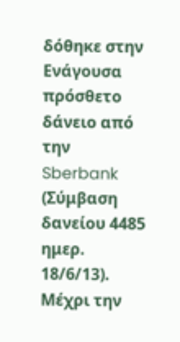δόθηκε στην Ενάγουσα πρόσθετο δάνειο από την Sberbank (Σύμβαση δανείου 4485 ημερ. 18/6/13). Μέχρι την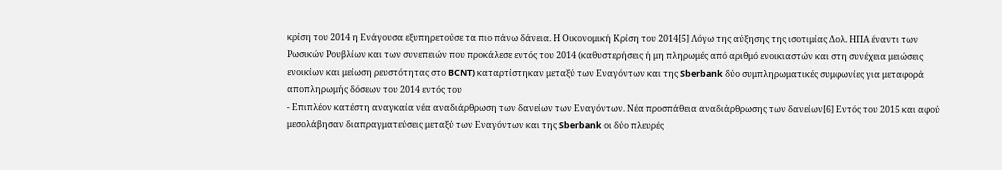κρίση του 2014 η Ενάγουσα εξυπηρετούσε τα πιο πάνω δάνεια. Η Οικονομική Κρίση του 2014[5] Λόγω της αύξησης της ισοτιμίας Δολ. ΗΠΑ έναντι των Ρωσικών Ρουβλίων και των συνεπειών που προκάλεσε εντός του 2014 (καθυστερήσεις ή μη πληρωμές από αριθμό ενοικιαστών και στη συνέχεια μειώσεις ενοικίων και μείωση ρευστότητας στο BCNT) καταρτίστηκαν μεταξύ των Εναγόντων και της Sberbank δύο συμπληρωματικές συμφωνίες για μεταφορά αποπληρωμής δόσεων του 2014 εντός του
- Επιπλέον κατέστη αναγκαία νέα αναδιάρθρωση των δανείων των Εναγόντων. Νέα προσπάθεια αναδιάρθρωσης των δανείων[6] Εντός του 2015 και αφού μεσολάβησαν διαπραγματεύσεις μεταξύ των Εναγόντων και της Sberbank οι δύο πλευρές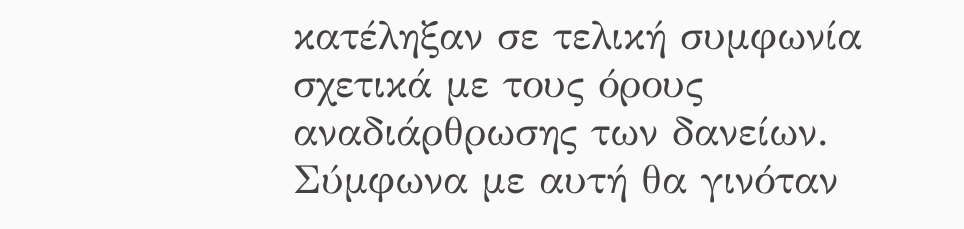κατέληξαν σε τελική συμφωνία σχετικά με τους όρους αναδιάρθρωσης των δανείων. Σύμφωνα με αυτή θα γινόταν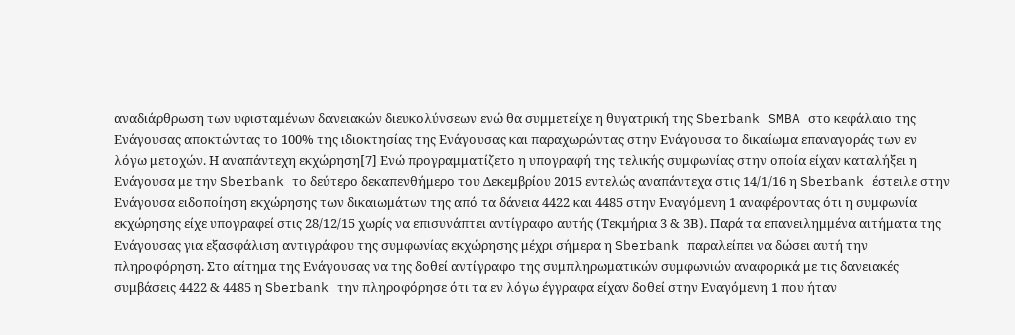αναδιάρθρωση των υφισταμένων δανειακών διευκολύνσεων ενώ θα συμμετείχε η θυγατρική της Sberbank SMBA στο κεφάλαιο της Ενάγουσας αποκτώντας το 100% της ιδιοκτησίας της Ενάγουσας και παραχωρώντας στην Ενάγουσα το δικαίωμα επαναγοράς των εν λόγω μετοχών. Η αναπάντεχη εκχώρηση[7] Ενώ προγραμματίζετο η υπογραφή της τελικής συμφωνίας στην οποία είχαν καταλήξει η Ενάγουσα με την Sberbank το δεύτερο δεκαπενθήμερο του Δεκεμβρίου 2015 εντελώς αναπάντεχα στις 14/1/16 η Sberbank έστειλε στην Ενάγουσα ειδοποίηση εκχώρησης των δικαιωμάτων της από τα δάνεια 4422 και 4485 στην Εναγόμενη 1 αναφέροντας ότι η συμφωνία εκχώρησης είχε υπογραφεί στις 28/12/15 χωρίς να επισυνάπτει αντίγραφο αυτής (Τεκμήρια 3 & 3Β). Παρά τα επανειλημμένα αιτήματα της Ενάγουσας για εξασφάλιση αντιγράφου της συμφωνίας εκχώρησης μέχρι σήμερα η Sberbank παραλείπει να δώσει αυτή την πληροφόρηση. Στο αίτημα της Ενάγουσας να της δοθεί αντίγραφο της συμπληρωματικών συμφωνιών αναφορικά με τις δανειακές συμβάσεις 4422 & 4485 η Sberbank την πληροφόρησε ότι τα εν λόγω έγγραφα είχαν δοθεί στην Εναγόμενη 1 που ήταν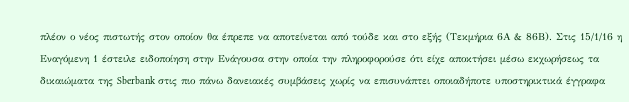πλέον ο νέος πιστωτής στον οποίον θα έπρεπε να αποτείνεται από τούδε και στο εξής (Τεκμήρια 6Α & 86Β). Στις 15/1/16 η Εναγόμενη 1 έστειλε ειδοποίηση στην Ενάγουσα στην οποία την πληροφορούσε ότι είχε αποκτήσει μέσω εκχωρήσεως τα δικαιώματα της Sberbank στις πιο πάνω δανειακές συμβάσεις χωρίς να επισυνάπτει οποιαδήποτε υποστηρικτικά έγγραφα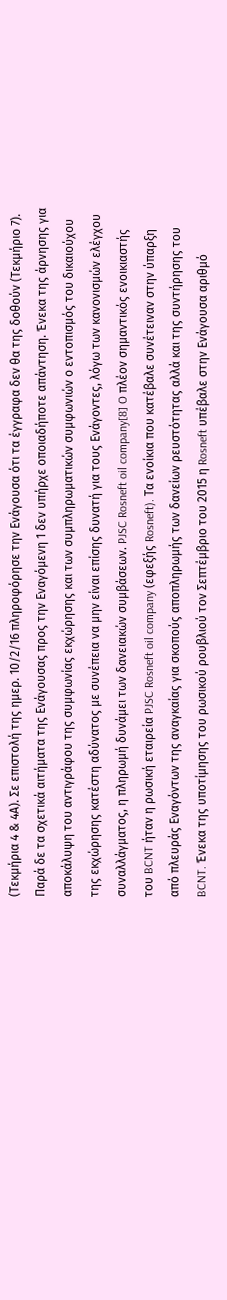(Τεκμήρια 4 & 4Α). Σε επιστολή της ημερ. 10/2/16 πληροφόρησε την Ενάγουσα ότι τα έγγραφα δεν θα της δοθούν (Τεκμήριο 7). Παρά δε τα σχετικά αιτήματα της Ενάγουσας προς την Εναγόμενη 1 δεν υπήρχε οποιαδήποτε απάντηση. Ένεκα της άρνησης για αποκάλυψη του αντιγράφου της συμφωνίας εκχώρησης και των συμπληρωματικών συμφωνιών ο εντοπισμός του δικαιούχου της εκχώρησης κατέστη αδύνατος με συνέπεια να μην είναι επίσης δυνατή για τους Ενάγοντες, λόγω των κανονισμών ελέγχου συναλλάγματος, η πληρωμή δυνάμει των δανειακών συμβάσεων. PJSC Rosneft oil company[8] O πλέον σημαντικός ενοικιαστής του BCNT ήταν η ρωσική εταιρεία PJSC Rosneft oil company (εφεξής Rosneft). Τα ενοίκια που κατέβαλε συνέτειναν στην ύπαρξη από πλευράς Εναγόντων της αναγκαίας για σκοπούς αποπληρωμής των δανείων ρευστότητας αλλά και της συντήρησης του BCNT. Ένεκα της υποτίμησης του ρωσικού ρουβλιού τον Σεπτέμβριο του 2015 η Rosneft υπέβαλε στην Ενάγουσα αριθμό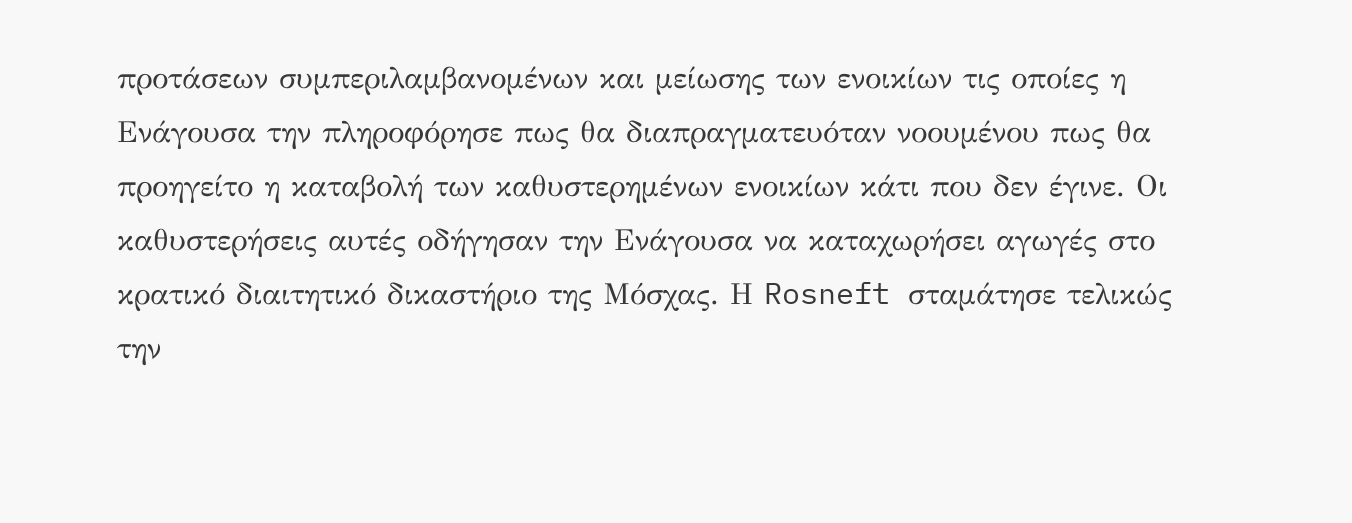προτάσεων συμπεριλαμβανομένων και μείωσης των ενοικίων τις οποίες η Ενάγουσα την πληροφόρησε πως θα διαπραγματευόταν νοουμένου πως θα προηγείτο η καταβολή των καθυστερημένων ενοικίων κάτι που δεν έγινε. Οι καθυστερήσεις αυτές οδήγησαν την Ενάγουσα να καταχωρήσει αγωγές στο κρατικό διαιτητικό δικαστήριο της Μόσχας. Η Rosneft σταμάτησε τελικώς την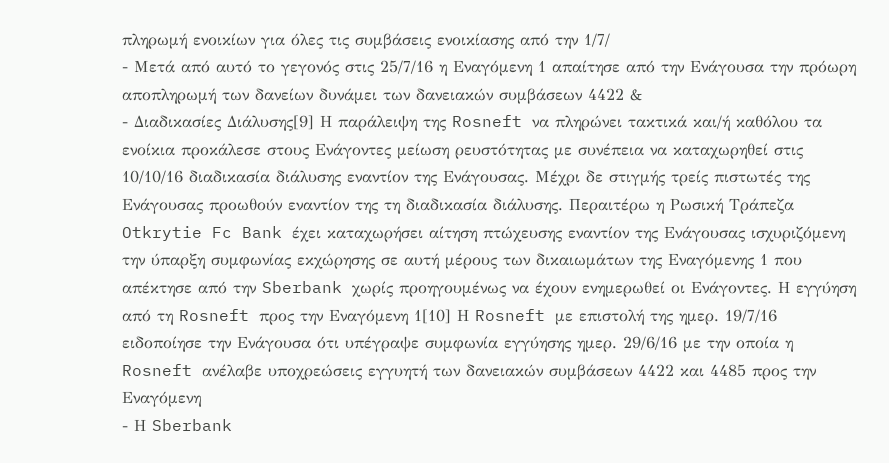πληρωμή ενοικίων για όλες τις συμβάσεις ενοικίασης από την 1/7/
- Μετά από αυτό το γεγονός στις 25/7/16 η Εναγόμενη 1 απαίτησε από την Ενάγουσα την πρόωρη αποπληρωμή των δανείων δυνάμει των δανειακών συμβάσεων 4422 &
- Διαδικασίες Διάλυσης[9] Η παράλειψη της Rosneft να πληρώνει τακτικά και/ή καθόλου τα ενοίκια προκάλεσε στους Ενάγοντες μείωση ρευστότητας με συνέπεια να καταχωρηθεί στις 10/10/16 διαδικασία διάλυσης εναντίον της Ενάγουσας. Μέχρι δε στιγμής τρείς πιστωτές της Ενάγουσας προωθούν εναντίον της τη διαδικασία διάλυσης. Περαιτέρω η Ρωσική Τράπεζα Otkrytie Fc Bank έχει καταχωρήσει αίτηση πτώχευσης εναντίον της Ενάγουσας ισχυριζόμενη την ύπαρξη συμφωνίας εκχώρησης σε αυτή μέρους των δικαιωμάτων της Εναγόμενης 1 που απέκτησε από την Sberbank χωρίς προηγουμένως να έχουν ενημερωθεί οι Ενάγοντες. Η εγγύηση από τη Rosneft προς την Εναγόμενη 1[10] Η Rosneft με επιστολή της ημερ. 19/7/16 ειδοποίησε την Ενάγουσα ότι υπέγραψε συμφωνία εγγύησης ημερ. 29/6/16 με την οποία η Rosneft ανέλαβε υποχρεώσεις εγγυητή των δανειακών συμβάσεων 4422 και 4485 προς την Εναγόμενη
- Η Sberbank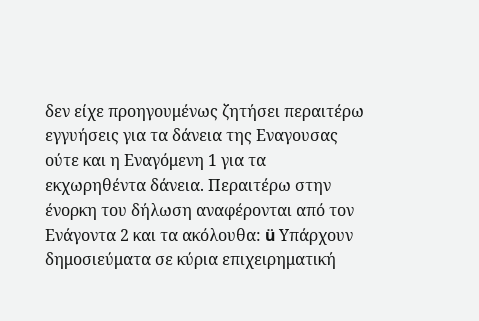δεν είχε προηγουμένως ζητήσει περαιτέρω εγγυήσεις για τα δάνεια της Εναγουσας ούτε και η Εναγόμενη 1 για τα εκχωρηθέντα δάνεια. Περαιτέρω στην ένορκη του δήλωση αναφέρονται από τον Ενάγοντα 2 και τα ακόλουθα: ü Υπάρχουν δημοσιεύματα σε κύρια επιχειρηματική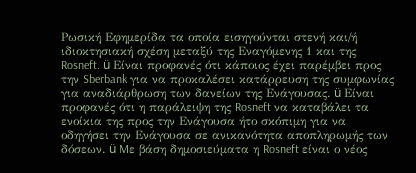Ρωσική Εφημερίδα τα οποία εισηγούνται στενή και/ή ιδιοκτησιακή σχέση μεταξύ της Εναγόμενης 1 και της Rosneft. ü Είναι προφανές ότι κάποιος έχει παρέμβει προς την Sberbank για να προκαλέσει κατάρρευση της συμφωνίας για αναδιάρθρωση των δανείων της Ενάγουσας. ü Είναι προφανές ότι η παράλειψη της Rosneft να καταβάλει τα ενοίκια της προς την Ενάγουσα ήτο σκόπιμη για να οδηγήσει την Ενάγουσα σε ανικανότητα αποπληρωμής των δόσεων. ü Mε βάση δημοσιεύματα η Rosneft είναι ο νέος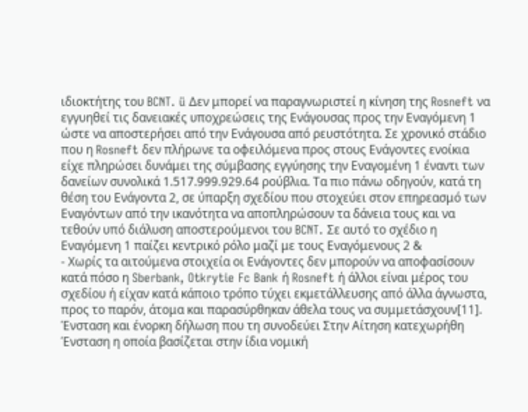ιδιοκτήτης του BCNT. ü Δεν μπορεί να παραγνωριστεί η κίνηση της Rosneft να εγγυηθεί τις δανειακές υποχρεώσεις της Ενάγουσας προς την Εναγόμενη 1 ώστε να αποστερήσει από την Ενάγουσα από ρευστότητα. Σε χρονικό στάδιο που η Rosneft δεν πλήρωνε τα οφειλόμενα προς στους Ενάγοντες ενοίκια είχε πληρώσει δυνάμει της σύμβασης εγγύησης την Εναγομένη 1 έναντι των δανείων συνολικά 1.517.999.929.64 ρούβλια. Τα πιο πάνω οδηγούν, κατά τη θέση του Ενάγοντα 2, σε ύπαρξη σχεδίου που στοχεύει στον επηρεασμό των Εναγόντων από την ικανότητα να αποπληρώσουν τα δάνεια τους και να τεθούν υπό διάλυση αποστερούμενοι του BCNT. Σε αυτό το σχέδιο η Εναγόμενη 1 παίζει κεντρικό ρόλο μαζί με τους Εναγόμενους 2 &
- Χωρίς τα αιτούμενα στοιχεία οι Ενάγοντες δεν μπορούν να αποφασίσουν κατά πόσο η Sberbank, Otkrytie Fc Bank ή Rosneft ή άλλοι είναι μέρος του σχεδίου ή είχαν κατά κάποιο τρόπο τύχει εκμετάλλευσης από άλλα άγνωστα, προς το παρόν, άτομα και παρασύρθηκαν άθελα τους να συμμετάσχουν[11]. Ένσταση και ένορκη δήλωση που τη συνοδεύει Στην Αίτηση κατεχωρήθη Ένσταση η οποία βασίζεται στην ίδια νομική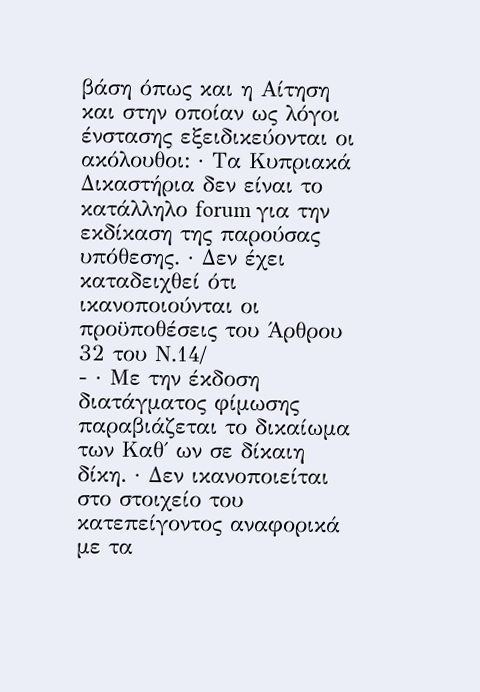βάση όπως και η Αίτηση και στην οποίαν ως λόγοι ένστασης εξειδικεύονται οι ακόλουθοι: · Τα Κυπριακά Δικαστήρια δεν είναι το κατάλληλο forum για την εκδίκαση της παρούσας υπόθεσης. · Δεν έχει καταδειχθεί ότι ικανοποιούνται οι προϋποθέσεις του Άρθρου 32 του Ν.14/
- · Με την έκδοση διατάγματος φίμωσης παραβιάζεται το δικαίωμα των Καθ΄ ων σε δίκαιη δίκη. · Δεν ικανοποιείται στο στοιχείο του κατεπείγοντος αναφορικά με τα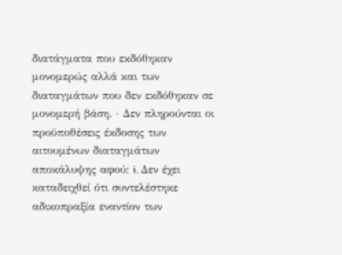διατάγματα που εκδόθηκαν μονομερώς αλλά και των διαταγμάτων που δεν εκδόθηκαν σε μονομερή βάση. · Δεν πληρούνται οι προϋποθέσεις έκδοσης των αιτουμένων διαταγμάτων αποκάλυψης αφού: i. Δεν έχει καταδειχθεί ότι συντελέστηκε αδικοπραξία εναντίον των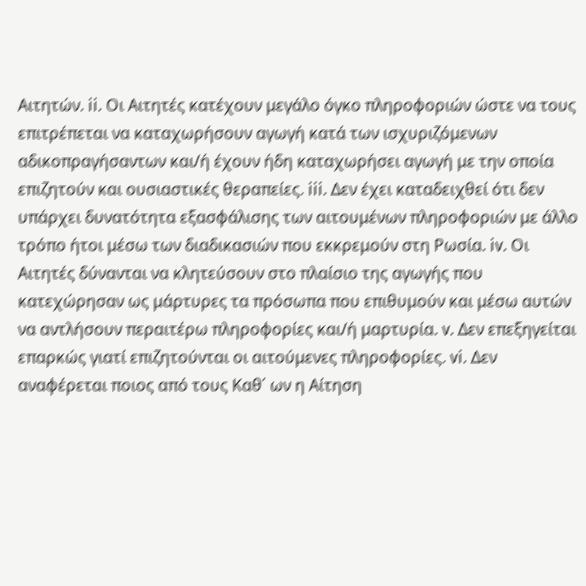Αιτητών. ii. Οι Αιτητές κατέχουν μεγάλο όγκο πληροφοριών ώστε να τους επιτρέπεται να καταχωρήσουν αγωγή κατά των ισχυριζόμενων αδικοπραγήσαντων και/ή έχουν ήδη καταχωρήσει αγωγή με την οποία επιζητούν και ουσιαστικές θεραπείες. iii. Δεν έχει καταδειχθεί ότι δεν υπάρχει δυνατότητα εξασφάλισης των αιτουμένων πληροφοριών με άλλο τρόπο ήτοι μέσω των διαδικασιών που εκκρεμούν στη Ρωσία. iv. Οι Αιτητές δύνανται να κλητεύσουν στο πλαίσιο της αγωγής που κατεχώρησαν ως μάρτυρες τα πρόσωπα που επιθυμούν και μέσω αυτών να αντλήσουν περαιτέρω πληροφορίες και/ή μαρτυρία. v. Δεν επεξηγείται επαρκώς γιατί επιζητούνται οι αιτούμενες πληροφορίες. vi. Δεν αναφέρεται ποιος από τους Καθ΄ ων η Αίτηση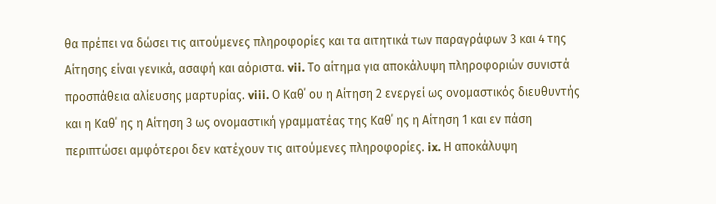θα πρέπει να δώσει τις αιτούμενες πληροφορίες και τα αιτητικά των παραγράφων 3 και 4 της Αίτησης είναι γενικά, ασαφή και αόριστα. vii. Το αίτημα για αποκάλυψη πληροφοριών συνιστά προσπάθεια αλίευσης μαρτυρίας. viii. Ο Καθ΄ ου η Αίτηση 2 ενεργεί ως ονομαστικός διευθυντής και η Καθ΄ ης η Αίτηση 3 ως ονομαστική γραμματέας της Καθ΄ ης η Αίτηση 1 και εν πάση περιπτώσει αμφότεροι δεν κατέχουν τις αιτούμενες πληροφορίες. ix. Η αποκάλυψη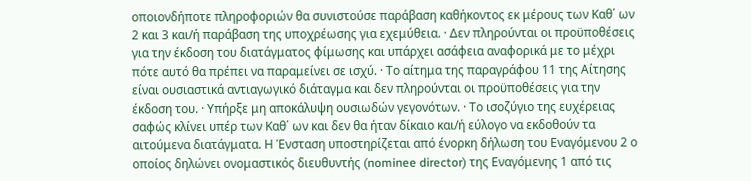οποιονδήποτε πληροφοριών θα συνιστούσε παράβαση καθήκοντος εκ μέρους των Καθ΄ ων 2 και 3 και/ή παράβαση της υποχρέωσης για εχεμύθεια. · Δεν πληρούνται οι προϋποθέσεις για την έκδοση του διατάγματος φίμωσης και υπάρχει ασάφεια αναφορικά με το μέχρι πότε αυτό θα πρέπει να παραμείνει σε ισχύ. · Το αίτημα της παραγράφου 11 της Αίτησης είναι ουσιαστικά αντιαγωγικό διάταγμα και δεν πληρούνται οι προϋποθέσεις για την έκδοση του. · Υπήρξε μη αποκάλυψη ουσιωδών γεγονότων. · Το ισοζύγιο της ευχέρειας σαφώς κλίνει υπέρ των Καθ΄ ων και δεν θα ήταν δίκαιο και/ή εύλογο να εκδοθούν τα αιτούμενα διατάγματα. Η Ένσταση υποστηρίζεται από ένορκη δήλωση του Εναγόμενου 2 ο οποίος δηλώνει ονομαστικός διευθυντής (nominee director) της Εναγόμενης 1 από τις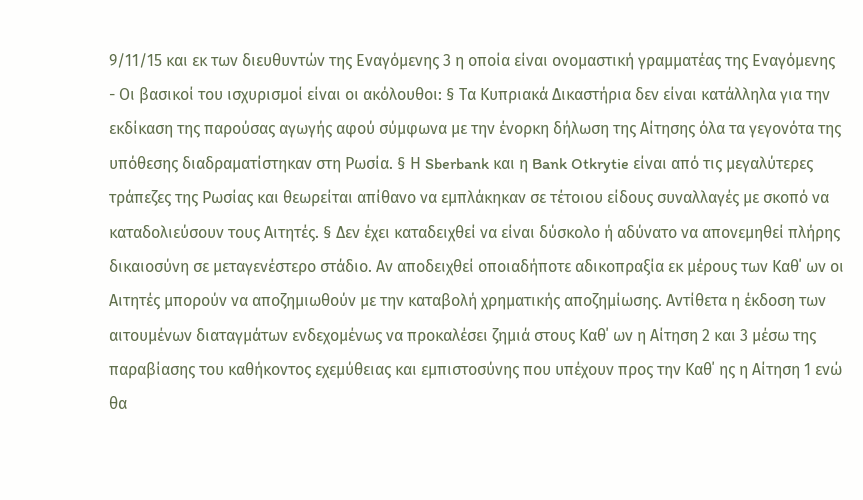9/11/15 και εκ των διευθυντών της Εναγόμενης 3 η οποία είναι ονομαστική γραμματέας της Εναγόμενης
- Οι βασικοί του ισχυρισμοί είναι οι ακόλουθοι: § Τα Κυπριακά Δικαστήρια δεν είναι κατάλληλα για την εκδίκαση της παρούσας αγωγής αφού σύμφωνα με την ένορκη δήλωση της Αίτησης όλα τα γεγονότα της υπόθεσης διαδραματίστηκαν στη Ρωσία. § Η Sberbank και η Bank Otkrytie είναι από τις μεγαλύτερες τράπεζες της Ρωσίας και θεωρείται απίθανο να εμπλάκηκαν σε τέτοιου είδους συναλλαγές με σκοπό να καταδολιεύσουν τους Αιτητές. § Δεν έχει καταδειχθεί να είναι δύσκολο ή αδύνατο να απονεμηθεί πλήρης δικαιοσύνη σε μεταγενέστερο στάδιο. Αν αποδειχθεί οποιαδήποτε αδικοπραξία εκ μέρους των Καθ΄ ων οι Αιτητές μπορούν να αποζημιωθούν με την καταβολή χρηματικής αποζημίωσης. Αντίθετα η έκδοση των αιτουμένων διαταγμάτων ενδεχομένως να προκαλέσει ζημιά στους Καθ΄ ων η Αίτηση 2 και 3 μέσω της παραβίασης του καθήκοντος εχεμύθειας και εμπιστοσύνης που υπέχουν προς την Καθ΄ ης η Αίτηση 1 ενώ θα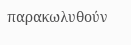παρακωλυθούν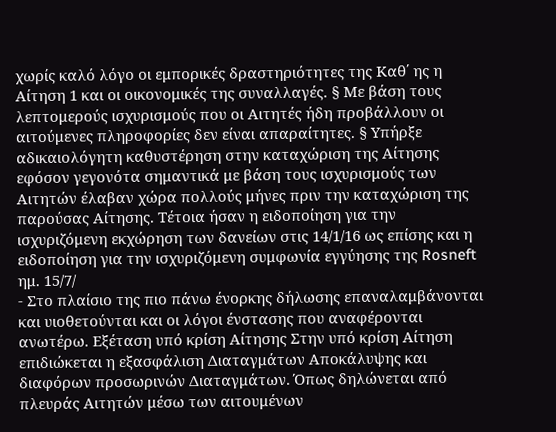χωρίς καλό λόγο οι εμπορικές δραστηριότητες της Καθ΄ ης η Αίτηση 1 και οι οικονομικές της συναλλαγές. § Με βάση τους λεπτομερούς ισχυρισμούς που οι Αιτητές ήδη προβάλλουν οι αιτούμενες πληροφορίες δεν είναι απαραίτητες. § Υπήρξε αδικαιολόγητη καθυστέρηση στην καταχώριση της Αίτησης εφόσον γεγονότα σημαντικά με βάση τους ισχυρισμούς των Αιτητών έλαβαν χώρα πολλούς μήνες πριν την καταχώριση της παρούσας Αίτησης. Τέτοια ήσαν η ειδοποίηση για την ισχυριζόμενη εκχώρηση των δανείων στις 14/1/16 ως επίσης και η ειδοποίηση για την ισχυριζόμενη συμφωνία εγγύησης της Rosneft ημ. 15/7/
- Στο πλαίσιο της πιο πάνω ένορκης δήλωσης επαναλαμβάνονται και υιοθετούνται και οι λόγοι ένστασης που αναφέρονται ανωτέρω. Εξέταση υπό κρίση Αίτησης Στην υπό κρίση Αίτηση επιδιώκεται η εξασφάλιση Διαταγμάτων Αποκάλυψης και διαφόρων προσωρινών Διαταγμάτων. Όπως δηλώνεται από πλευράς Αιτητών μέσω των αιτουμένων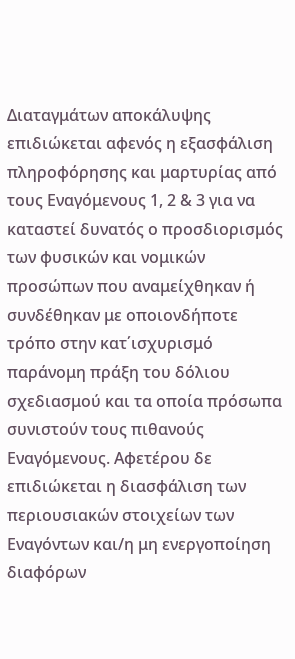Διαταγμάτων αποκάλυψης επιδιώκεται αφενός η εξασφάλιση πληροφόρησης και μαρτυρίας από τους Εναγόμενους 1, 2 & 3 για να καταστεί δυνατός ο προσδιορισμός των φυσικών και νομικών προσώπων που αναμείχθηκαν ή συνδέθηκαν με οποιονδήποτε τρόπο στην κατ΄ισχυρισμό παράνομη πράξη του δόλιου σχεδιασμού και τα οποία πρόσωπα συνιστούν τους πιθανούς Εναγόμενους. Αφετέρου δε επιδιώκεται η διασφάλιση των περιουσιακών στοιχείων των Εναγόντων και/η μη ενεργοποίηση διαφόρων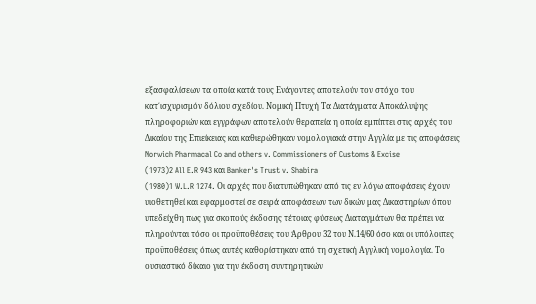εξασφαλίσεων τα οποία κατά τους Ενάγοντες αποτελούν τον στόχο του κατ΄ισχυρισμόν δόλιου σχεδίου. Νομική Πτυχή Τα Διατάγματα Αποκάλυψης πληροφοριών και εγγράφων αποτελούν θεραπεία η οποία εμπίπτει στις αρχές του Δικαίου της Επιείκειας και καθιερώθηκαν νομολογιακά στην Αγγλία με τις αποφάσεις Norwich Pharmacal Co and others v. Commissioners of Customs & Excise
(1973)2 All E.R 943 και Banker's Trust v. Shabira
(1980)1 W.L.R 1274. Οι αρχές που διατυπώθηκαν από τις εν λόγω αποφάσεις έχουν υιοθετηθεί και εφαρμοστεί σε σειρά αποφάσεων των δικών μας Δικαστηρίων όπου υπεδείχθη πως για σκοπούς έκδοσης τέτοιας φύσεως Διαταγμάτων θα πρέπει να πληρούνται τόσο οι προϋποθέσεις του Άρθρου 32 του Ν.14/60 όσο και οι υπόλοιπες προϋποθέσεις όπως αυτές καθορίστηκαν από τη σχετική Αγγλική νομολογία. Το ουσιαστικό δίκαιο για την έκδοση συντηρητικών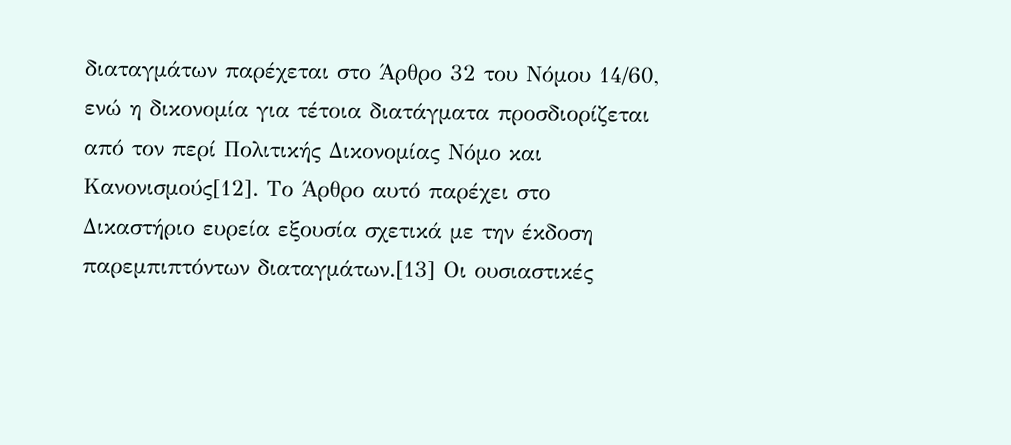διαταγμάτων παρέχεται στο Άρθρο 32 του Νόμου 14/60, ενώ η δικονομία για τέτοια διατάγματα προσδιορίζεται από τον περί Πολιτικής Δικονομίας Νόμο και Κανονισμούς[12]. Το Άρθρο αυτό παρέχει στο Δικαστήριο ευρεία εξουσία σχετικά με την έκδοση παρεμπιπτόντων διαταγμάτων.[13] Οι ουσιαστικές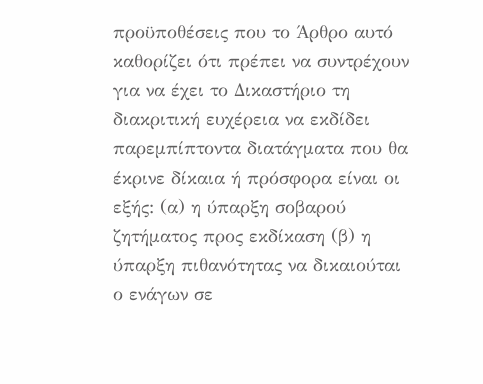προϋποθέσεις που το Άρθρο αυτό καθορίζει ότι πρέπει να συντρέχουν για να έχει το Δικαστήριο τη διακριτική ευχέρεια να εκδίδει παρεμπίπτοντα διατάγματα που θα έκρινε δίκαια ή πρόσφορα είναι οι εξής: (α) η ύπαρξη σοβαρού ζητήματος προς εκδίκαση (β) η ύπαρξη πιθανότητας να δικαιούται ο ενάγων σε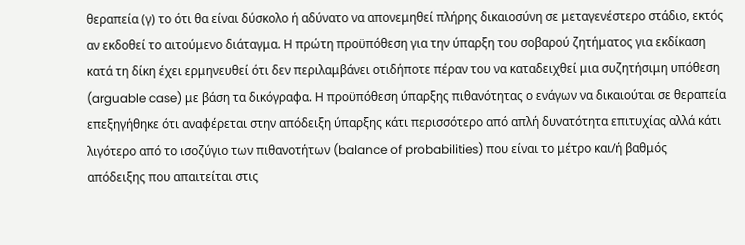θεραπεία (γ) το ότι θα είναι δύσκολο ή αδύνατο να απονεμηθεί πλήρης δικαιοσύνη σε μεταγενέστερο στάδιο, εκτός αν εκδοθεί το αιτούμενο διάταγμα. Η πρώτη προϋπόθεση για την ύπαρξη του σοβαρού ζητήματος για εκδίκαση κατά τη δίκη έχει ερμηνευθεί ότι δεν περιλαμβάνει οτιδήποτε πέραν του να καταδειχθεί μια συζητήσιμη υπόθεση (arguable case) με βάση τα δικόγραφα. Η προϋπόθεση ύπαρξης πιθανότητας ο ενάγων να δικαιούται σε θεραπεία επεξηγήθηκε ότι αναφέρεται στην απόδειξη ύπαρξης κάτι περισσότερο από απλή δυνατότητα επιτυχίας αλλά κάτι λιγότερο από το ισοζύγιο των πιθανοτήτων (balance of probabilities) που είναι το μέτρο και/ή βαθμός απόδειξης που απαιτείται στις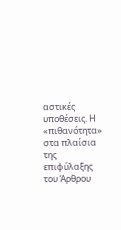αστικές υποθέσεις. Η «πιθανότητα» στα πλαίσια της επιφύλαξης του Άρθρου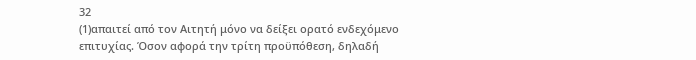32
(1)απαιτεί από τον Αιτητή μόνο να δείξει ορατό ενδεχόμενο επιτυχίας. Όσον αφορά την τρίτη προϋπόθεση, δηλαδή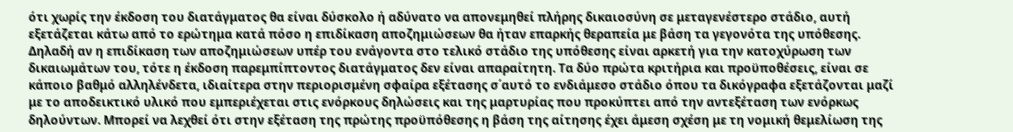ότι χωρίς την έκδοση του διατάγματος θα είναι δύσκολο ή αδύνατο να απονεμηθεί πλήρης δικαιοσύνη σε μεταγενέστερο στάδιο, αυτή εξετάζεται κάτω από το ερώτημα κατά πόσο η επιδίκαση αποζημιώσεων θα ήταν επαρκής θεραπεία με βάση τα γεγονότα της υπόθεσης. Δηλαδή αν η επιδίκαση των αποζημιώσεων υπέρ του ενάγοντα στο τελικό στάδιο της υπόθεσης είναι αρκετή για την κατοχύρωση των δικαιωμάτων του, τότε η έκδοση παρεμπίπτοντος διατάγματος δεν είναι απαραίτητη. Τα δύο πρώτα κριτήρια και προϋποθέσεις, είναι σε κάποιο βαθμό αλληλένδετα, ιδιαίτερα στην περιορισμένη σφαίρα εξέτασης σ΄αυτό το ενδιάμεσο στάδιο όπου τα δικόγραφα εξετάζονται μαζί με το αποδεικτικό υλικό που εμπεριέχεται στις ενόρκους δηλώσεις και της μαρτυρίας που προκύπτει από την αντεξέταση των ενόρκως δηλούντων. Μπορεί να λεχθεί ότι στην εξέταση της πρώτης προϋπόθεσης η βάση της αίτησης έχει άμεση σχέση με τη νομική θεμελίωση της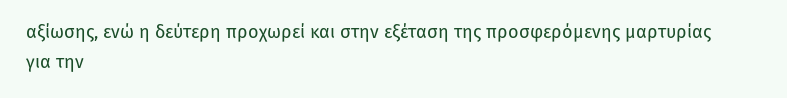αξίωσης, ενώ η δεύτερη προχωρεί και στην εξέταση της προσφερόμενης μαρτυρίας για την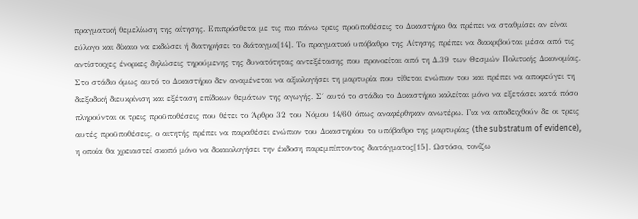πραγματική θεμελίωση της αίτησης. Επιπρόσθετα με τις πιο πάνω τρεις προϋποθέσεις το Δικαστήριο θα πρέπει να σταθμίσει αν είναι εύλογο και δίκαιο να εκδώσει ή διατηρήσει το διάταγμα[14]. Το πραγματικό υπόβαθρο της Αίτησης πρέπει να διακριβούται μέσα από τις αντίστοιχες ένορκες δηλώσεις τηρούμενης της δυνατότητας αντεξέτασης που προνοείται από τη Δ.39 των Θεσμών Πολιτικής Δικονομίας. Στο στάδιο όμως αυτό το Δικαστήριο δεν αναμένεται να αξιολογήσει τη μαρτυρία που τίθεται ενώπιον του και πρέπει να αποφεύγει τη διεξοδική διευκρίνιση και εξέταση επίδικων θεμάτων της αγωγής. Σ΄ αυτό το στάδιο το Δικαστήριο καλείται μόνο να εξετάσει κατά πόσο πληρούνται οι τρεις προϋποθέσεις που θέτει το Άρθρο 32 του Νόμου 14/60 όπως αναφέρθηκαν ανωτέρω. Για να αποδειχθούν δε οι τρεις αυτές προϋποθέσεις, ο αιτητής πρέπει να παραθέσει ενώπιον του Δικαστηρίου το υπόβαθρο της μαρτυρίας (the substratum of evidence), η οποία θα χρειαστεί σκοπό μόνο να δικαιολογήσει την έκδοση παρεμπίπτοντος διατάγματος[15]. Ωστόσο, τονίζω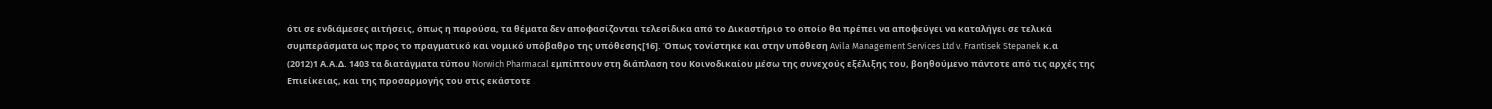ότι σε ενδιάμεσες αιτήσεις, όπως η παρούσα, τα θέματα δεν αποφασίζονται τελεσίδικα από το Δικαστήριο το οποίο θα πρέπει να αποφεύγει να καταλήγει σε τελικά συμπεράσματα ως προς το πραγματικό και νομικό υπόβαθρο της υπόθεσης[16]. Όπως τονίστηκε και στην υπόθεση Avila Management Services Ltd v. Frantisek Stepanek κ.α
(2012)1 Α.Α.Δ. 1403 τα διατάγματα τύπου Norwich Pharmacal εμπίπτουν στη διάπλαση του Κοινοδικαίου μέσω της συνεχούς εξέλιξης του, βοηθούμενο πάντοτε από τις αρχές της Επιείκειας, και της προσαρμογής του στις εκάστοτε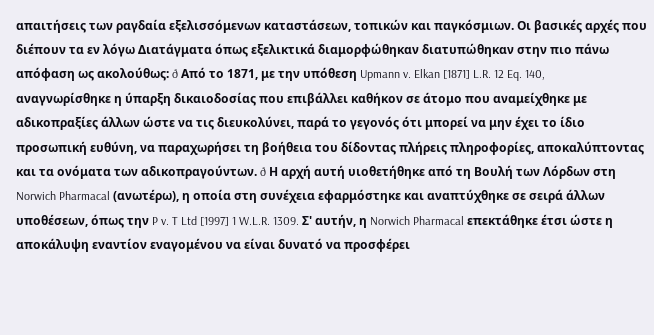απαιτήσεις των ραγδαία εξελισσόμενων καταστάσεων, τοπικών και παγκόσμιων. Οι βασικές αρχές που διέπουν τα εν λόγω Διατάγματα όπως εξελικτικά διαμορφώθηκαν διατυπώθηκαν στην πιο πάνω απόφαση ως ακολούθως: ð Από το 1871, με την υπόθεση Upmann v. Elkan [1871] L.R. 12 Eq. 140, αναγνωρίσθηκε η ύπαρξη δικαιοδοσίας που επιβάλλει καθήκον σε άτομο που αναμείχθηκε με αδικοπραξίες άλλων ώστε να τις διευκολύνει, παρά το γεγονός ότι μπορεί να μην έχει το ίδιο προσωπική ευθύνη, να παραχωρήσει τη βοήθεια του δίδοντας πλήρεις πληροφορίες, αποκαλύπτοντας και τα ονόματα των αδικοπραγούντων. ð Η αρχή αυτή υιοθετήθηκε από τη Βουλή των Λόρδων στη Norwich Pharmacal (ανωτέρω), η οποία στη συνέχεια εφαρμόστηκε και αναπτύχθηκε σε σειρά άλλων υποθέσεων, όπως την P v. T Ltd [1997] 1 W.L.R. 1309. Σ' αυτήν, η Norwich Pharmacal επεκτάθηκε έτσι ώστε η αποκάλυψη εναντίον εναγομένου να είναι δυνατό να προσφέρει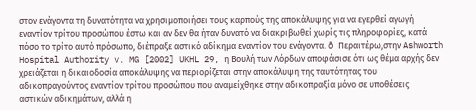στον ενάγοντα τη δυνατότητα να χρησιμοποιήσει τους καρπούς της αποκάλυψης για να εγερθεί αγωγή εναντίον τρίτου προσώπου έστω και αν δεν θα ήταν δυνατό να διακριβωθεί χωρίς τις πληροφορίες, κατά πόσο το τρίτο αυτό πρόσωπο, διέπραξε αστικό αδίκημα εναντίον του ενάγοντα. ð Περαιτέρω,στην Ashworth Hospital Authority v. MG [2002] UKHL 29, η Βουλή των Λόρδων αποφάσισε ότι ως θέμα αρχής δεν χρειάζεται η δικαιοδοσία αποκάλυψης να περιορίζεται στην αποκάλυψη της ταυτότητας του αδικοπραγούντος εναντίον τρίτου προσώπου που αναμείχθηκε στην αδικοπραξία μόνο σε υποθέσεις αστικών αδικημάτων, αλλά η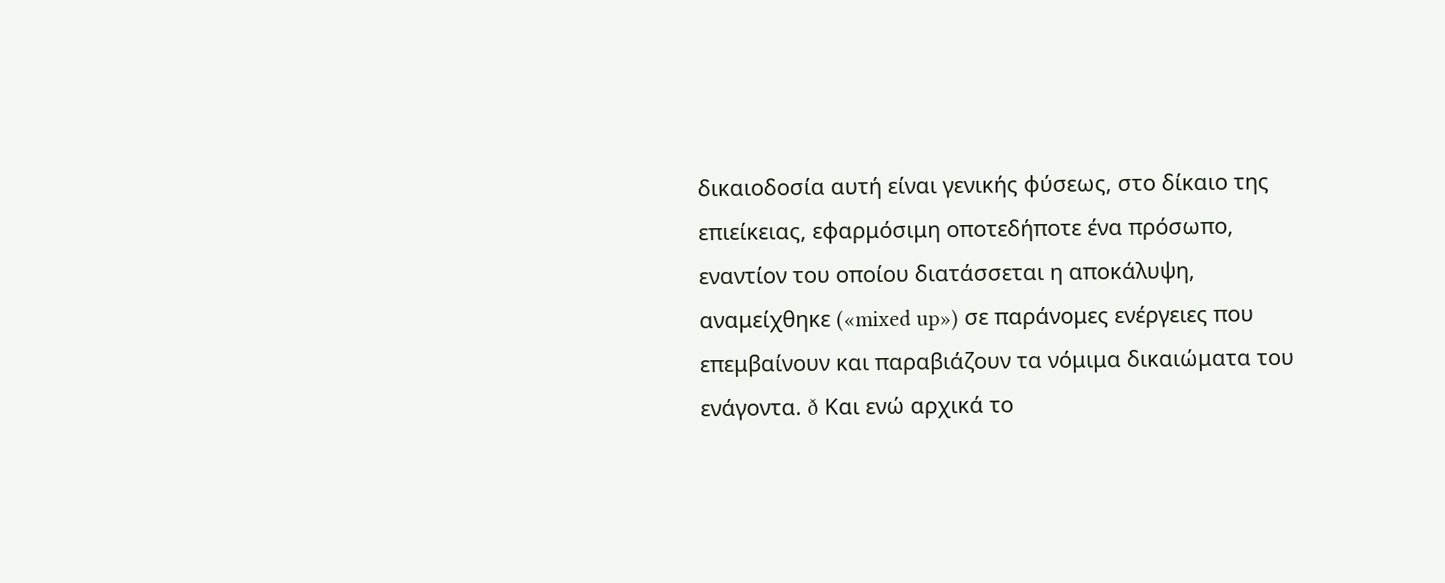δικαιοδοσία αυτή είναι γενικής φύσεως, στο δίκαιο της επιείκειας, εφαρμόσιμη οποτεδήποτε ένα πρόσωπο, εναντίον του οποίου διατάσσεται η αποκάλυψη, αναμείχθηκε («mixed up») σε παράνομες ενέργειες που επεμβαίνουν και παραβιάζουν τα νόμιμα δικαιώματα του ενάγοντα. ð Και ενώ αρχικά το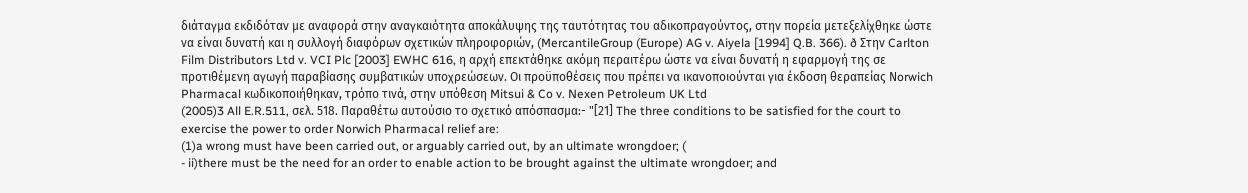διάταγμα εκδιδόταν με αναφορά στην αναγκαιότητα αποκάλυψης της ταυτότητας του αδικοπραγούντος, στην πορεία μετεξελίχθηκε ώστε να είναι δυνατή και η συλλογή διαφόρων σχετικών πληροφοριών, (MercantileGroup (Europe) AG v. Aiyela [1994] Q.B. 366). ð Στην Carlton Film Distributors Ltd v. VCI Plc [2003] EWHC 616, η αρχή επεκτάθηκε ακόμη περαιτέρω ώστε να είναι δυνατή η εφαρμογή της σε προτιθέμενη αγωγή παραβίασης συμβατικών υποχρεώσεων. Οι προϋποθέσεις που πρέπει να ικανοποιούνται για έκδοση θεραπείας Νorwich Pharmacal κωδικοποιήθηκαν, τρόπο τινά, στην υπόθεση Mitsui & Co v. Nexen Petroleum UK Ltd
(2005)3 All E.R.511, σελ. 518. Παραθέτω αυτούσιο το σχετικό απόσπασμα:- "[21] The three conditions to be satisfied for the court to exercise the power to order Norwich Pharmacal relief are:
(1)a wrong must have been carried out, or arguably carried out, by an ultimate wrongdoer; (
- ii)there must be the need for an order to enable action to be brought against the ultimate wrongdoer; and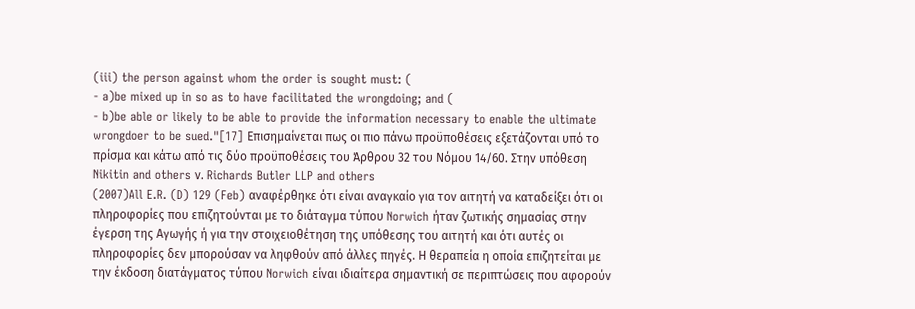(iii) the person against whom the order is sought must: (
- a)be mixed up in so as to have facilitated the wrongdoing; and (
- b)be able or likely to be able to provide the information necessary to enable the ultimate wrongdoer to be sued."[17] Επισημαίνεται πως οι πιο πάνω προϋποθέσεις εξετάζονται υπό το πρίσμα και κάτω από τις δύο προϋποθέσεις του Άρθρου 32 του Νόμου 14/60. Στην υπόθεση Nikitin and others ν. Richards Butler LLP and others
(2007)All E.R. (D) 129 (Feb) αναφέρθηκε ότι είναι αναγκαίο για τον αιτητή να καταδείξει ότι οι πληροφορίες που επιζητούνται με το διάταγμα τύπου Norwich ήταν ζωτικής σημασίας στην έγερση της Αγωγής ή για την στοιχειοθέτηση της υπόθεσης του αιτητή και ότι αυτές οι πληροφορίες δεν μπορούσαν να ληφθούν από άλλες πηγές. Η θεραπεία η οποία επιζητείται με την έκδοση διατάγματος τύπου Norwich είναι ιδιαίτερα σημαντική σε περιπτώσεις που αφορούν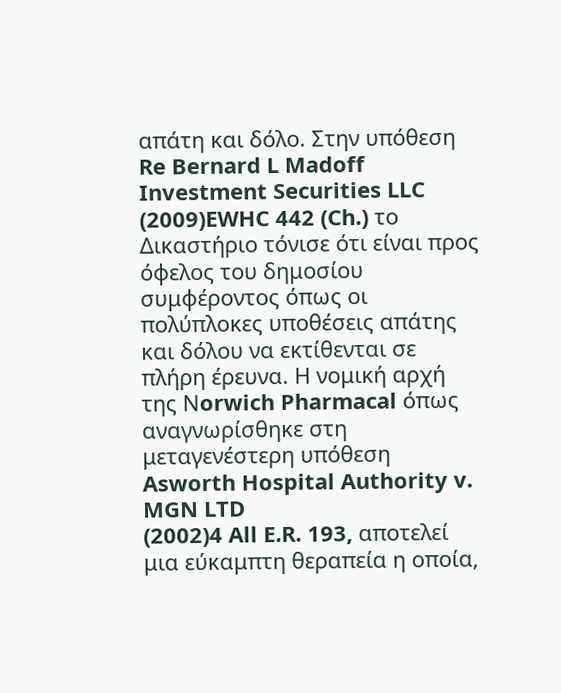απάτη και δόλο. Στην υπόθεση Re Bernard L Madoff Investment Securities LLC
(2009)EWHC 442 (Ch.) το Δικαστήριο τόνισε ότι είναι προς όφελος του δημοσίου συμφέροντος όπως οι πολύπλοκες υποθέσεις απάτης και δόλου να εκτίθενται σε πλήρη έρευνα. Η νομική αρχή της Νorwich Pharmacal όπως αναγνωρίσθηκε στη μεταγενέστερη υπόθεση Asworth Hospital Authority v. MGN LTD
(2002)4 All E.R. 193, αποτελεί μια εύκαμπτη θεραπεία η οποία,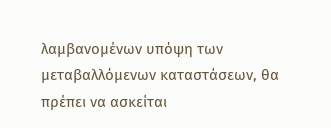λαμβανομένων υπόψη των μεταβαλλόμενων καταστάσεων, θα πρέπει να ασκείται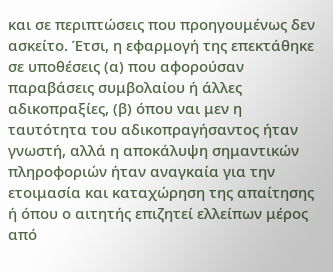και σε περιπτώσεις που προηγουμένως δεν ασκείτο. Έτσι, η εφαρμογή της επεκτάθηκε σε υποθέσεις (α) που αφορούσαν παραβάσεις συμβολαίου ή άλλες αδικοπραξίες, (β) όπου ναι μεν η ταυτότητα του αδικοπραγήσαντος ήταν γνωστή, αλλά η αποκάλυψη σημαντικών πληροφοριών ήταν αναγκαία για την ετοιμασία και καταχώρηση της απαίτησης ή όπου ο αιτητής επιζητεί ελλείπων μέρος από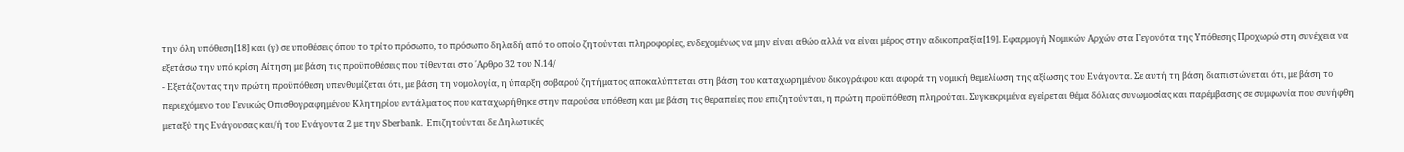την όλη υπόθεση[18] και (γ) σε υποθέσεις όπου το τρίτο πρόσωπο, το πρόσωπο δηλαδή από το οποίο ζητούνται πληροφορίες, ενδεχομένως να μην είναι αθώο αλλά να είναι μέρος στην αδικοπραξία[19]. Eφαρμογή Νομικών Αρχών στα Γεγονότα της Υπόθεσης Προχωρώ στη συνέχεια να εξετάσω την υπό κρίση Αίτηση με βάση τις προϋποθέσεις που τίθενται στο ΄Αρθρο 32 του Ν.14/
- Εξετάζοντας την πρώτη προϋπόθεση υπενθυμίζεται ότι, με βάση τη νομολογία, η ύπαρξη σοβαρού ζητήματος αποκαλύπτεται στη βάση του καταχωρημένου δικογράφου και αφορά τη νομική θεμελίωση της αξίωσης του Ενάγοντα. Σε αυτή τη βάση διαπιστώνεται ότι, με βάση το περιεχόμενο του Γενικώς Οπισθογραφημένου Κλητηρίου εντάλματος που καταχωρήθηκε στην παρούσα υπόθεση και με βάση τις θεραπείες που επιζητούνται, η πρώτη προϋπόθεση πληρούται. Συγκεκριμένα εγείρεται θέμα δόλιας συνωμοσίας και παρέμβασης σε συμφωνία που συνήφθη μεταξύ της Ενάγουσας και/ή του Ενάγοντα 2 με την Sberbank. Επιζητούνται δε Δηλωτικές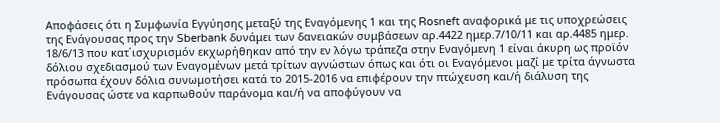Αποφάσεις ότι η Συμφωνία Εγγύησης μεταξύ της Εναγόμενης 1 και της Rosneft αναφορικά με τις υποχρεώσεις της Ενάγουσας προς την Sberbank δυνάμει των δανειακών συμβάσεων αρ.4422 ημερ.7/10/11 και αρ.4485 ημερ. 18/6/13 που κατ΄ισχυρισμόν εκχωρήθηκαν από την εν λόγω τράπεζα στην Εναγόμενη 1 είναι άκυρη ως προϊόν δόλιου σχεδιασμού των Εναγομένων μετά τρίτων αγνώστων όπως και ότι οι Εναγόμενοι μαζί με τρίτα άγνωστα πρόσωπα έχουν δόλια συνωμοτήσει κατά το 2015-2016 να επιφέρουν την πτώχευση και/ή διάλυση της Ενάγουσας ώστε να καρπωθούν παράνομα και/ή να αποφύγουν να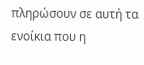πληρώσουν σε αυτή τα ενοίκια που η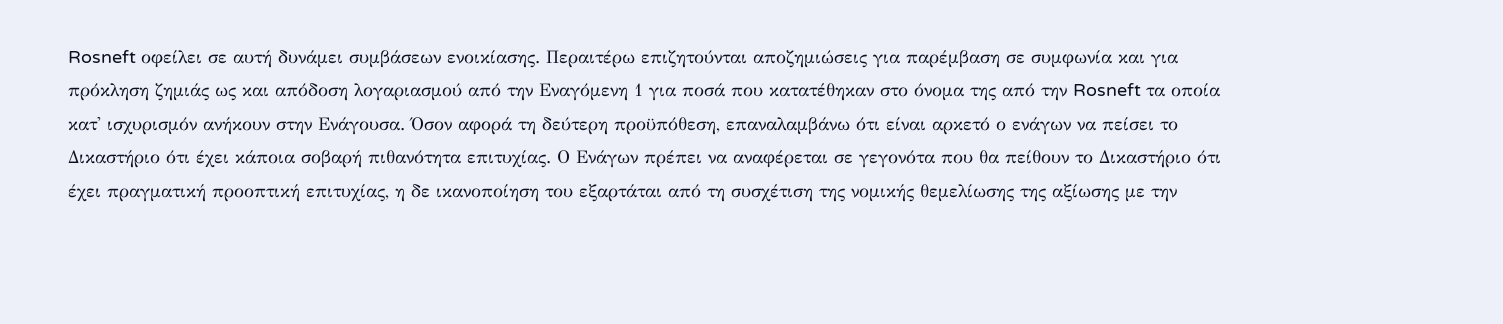Rosneft οφείλει σε αυτή δυνάμει συμβάσεων ενοικίασης. Περαιτέρω επιζητούνται αποζημιώσεις για παρέμβαση σε συμφωνία και για πρόκληση ζημιάς ως και απόδοση λογαριασμού από την Εναγόμενη 1 για ποσά που κατατέθηκαν στο όνομα της από την Rosneft τα οποία κατ' ισχυρισμόν ανήκουν στην Ενάγουσα. Όσον αφορά τη δεύτερη προϋπόθεση, επαναλαμβάνω ότι είναι αρκετό ο ενάγων να πείσει το Δικαστήριο ότι έχει κάποια σοβαρή πιθανότητα επιτυχίας. Ο Ενάγων πρέπει να αναφέρεται σε γεγονότα που θα πείθουν το Δικαστήριο ότι έχει πραγματική προοπτική επιτυχίας, η δε ικανοποίηση του εξαρτάται από τη συσχέτιση της νομικής θεμελίωσης της αξίωσης με την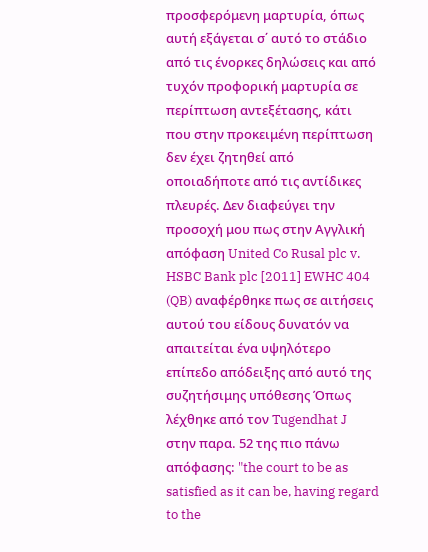προσφερόμενη μαρτυρία, όπως αυτή εξάγεται σ΄ αυτό το στάδιο από τις ένορκες δηλώσεις και από τυχόν προφορική μαρτυρία σε περίπτωση αντεξέτασης, κάτι που στην προκειμένη περίπτωση δεν έχει ζητηθεί από οποιαδήποτε από τις αντίδικες πλευρές. Δεν διαφεύγει την προσοχή μου πως στην Αγγλική απόφαση United Co Rusal plc v. HSBC Bank plc [2011] EWHC 404 (QB) αναφέρθηκε πως σε αιτήσεις αυτού του είδους δυνατόν να απαιτείται ένα υψηλότερο επίπεδο απόδειξης από αυτό της συζητήσιμης υπόθεσης Όπως λέχθηκε από τον Tugendhat J στην παρα. 52 της πιο πάνω απόφασης: "the court to be as satisfied as it can be, having regard to the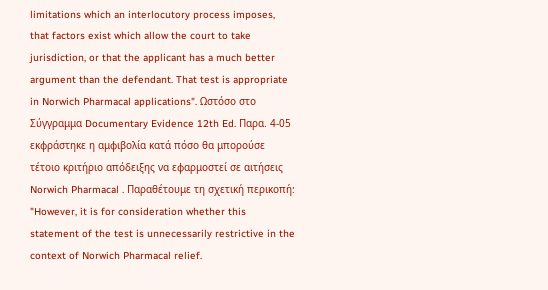limitations which an interlocutory process imposes, that factors exist which allow the court to take jurisdiction, or that the applicant has a much better argument than the defendant. That test is appropriate in Norwich Pharmacal applications". Ωστόσο στο Σύγγραμμα Documentary Evidence 12th Ed. Παρα. 4-05 εκφράστηκε η αμφιβολία κατά πόσο θα μπορούσε τέτοιο κριτήριο απόδειξης να εφαρμοστεί σε αιτήσεις Norwich Pharmacal . Παραθέτουμε τη σχετική περικοπή: "However, it is for consideration whether this statement of the test is unnecessarily restrictive in the context of Norwich Pharmacal relief.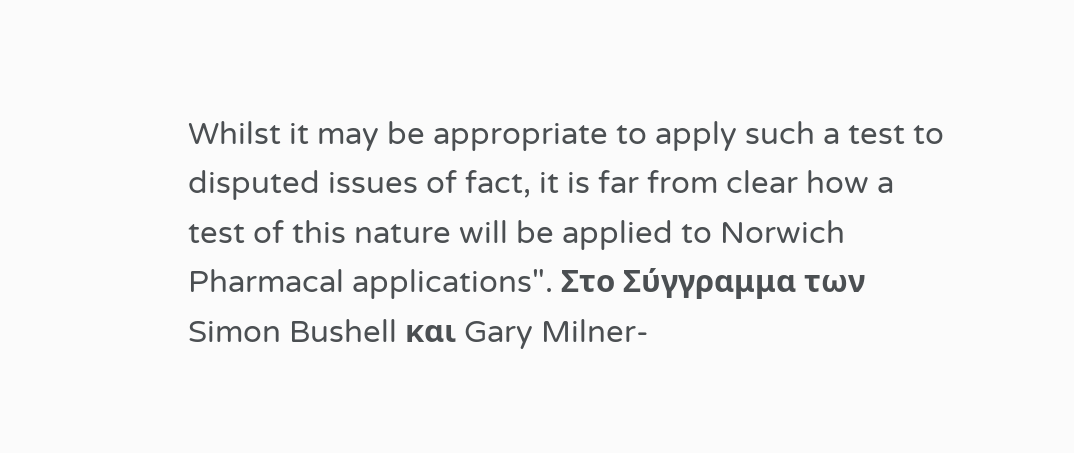Whilst it may be appropriate to apply such a test to disputed issues of fact, it is far from clear how a test of this nature will be applied to Norwich Pharmacal applications". Στο Σύγγραμμα των Simon Bushell και Gary Milner-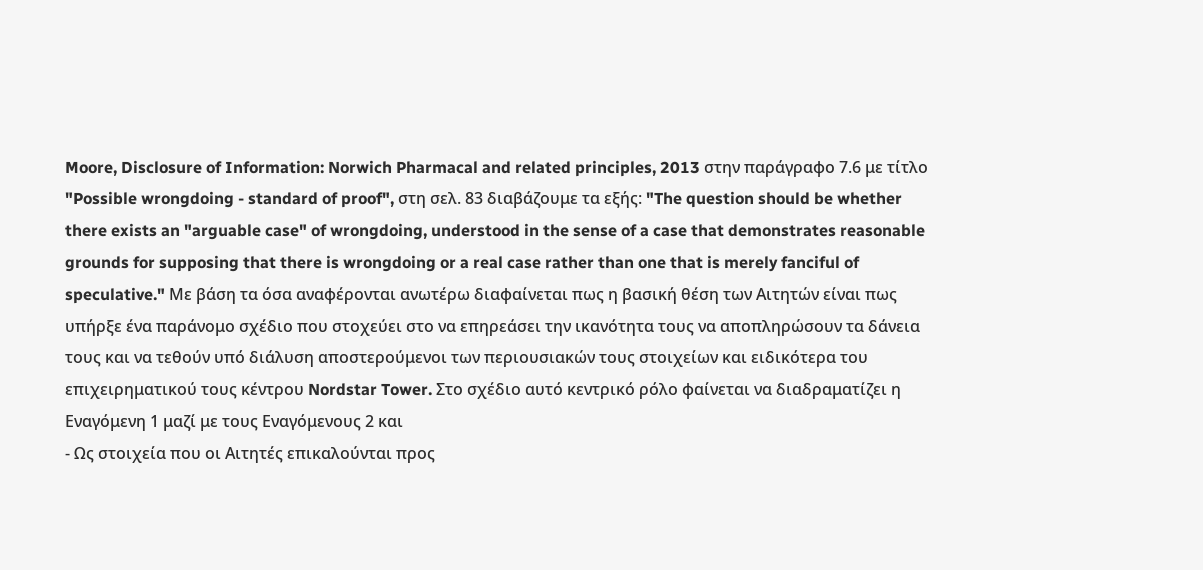Moore, Disclosure of Information: Norwich Pharmacal and related principles, 2013 στην παράγραφο 7.6 με τίτλο "Possible wrongdoing - standard of proof", στη σελ. 83 διαβάζουμε τα εξής: "The question should be whether there exists an "arguable case" of wrongdoing, understood in the sense of a case that demonstrates reasonable grounds for supposing that there is wrongdoing or a real case rather than one that is merely fanciful of speculative." Με βάση τα όσα αναφέρονται ανωτέρω διαφαίνεται πως η βασική θέση των Αιτητών είναι πως υπήρξε ένα παράνομο σχέδιο που στοχεύει στο να επηρεάσει την ικανότητα τους να αποπληρώσουν τα δάνεια τους και να τεθούν υπό διάλυση αποστερούμενοι των περιουσιακών τους στοιχείων και ειδικότερα του επιχειρηματικού τους κέντρου Nordstar Tower. Στο σχέδιο αυτό κεντρικό ρόλο φαίνεται να διαδραματίζει η Εναγόμενη 1 μαζί με τους Εναγόμενους 2 και
- Ως στοιχεία που οι Αιτητές επικαλούνται προς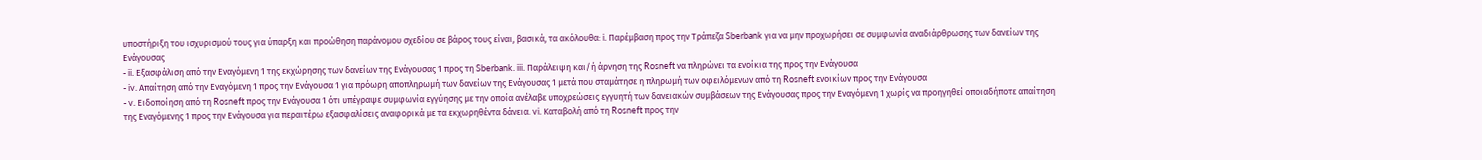υποστήριξη του ισχυρισμού τους για ύπαρξη και προώθηση παράνομου σχεδίου σε βάρος τους είναι, βασικά, τα ακόλουθα: i. Παρέμβαση προς την Τράπεζα Sberbank για να μην προχωρήσει σε συμφωνία αναδιάρθρωσης των δανείων της Ενάγουσας
- ii. Εξασφάλιση από την Εναγόμενη 1 της εκχώρησης των δανείων της Ενάγουσας 1 προς τη Sberbank. iii. Παράλειψη και/ή άρνηση της Rosneft να πληρώνει τα ενοίκια της προς την Ενάγουσα
- iv. Απαίτηση από την Εναγόμενη 1 προς την Ενάγουσα 1 για πρόωρη αποπληρωμή των δανείων της Ενάγουσας 1 μετά που σταμάτησε η πληρωμή των οφειλόμενων από τη Rosneft ενοικίων προς την Ενάγουσα
- v. Ειδοποίηση από τη Rosneft προς την Ενάγουσα 1 ότι υπέγραψε συμφωνία εγγύησης με την οποία ανέλαβε υποχρεώσεις εγγυητή των δανειακών συμβάσεων της Ενάγουσας προς την Εναγόμενη 1 χωρίς να προηγηθεί οποιαδήποτε απαίτηση της Εναγόμενης 1 προς την Ενάγουσα για περαιτέρω εξασφαλίσεις αναφορικά με τα εκχωρηθέντα δάνεια. vi. Καταβολή από τη Rosneft προς την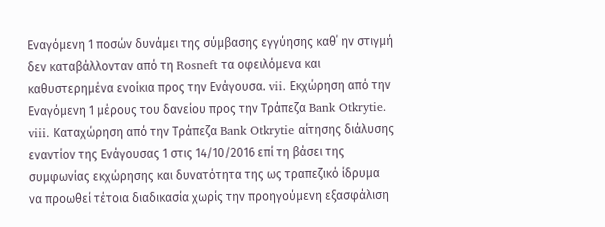Εναγόμενη 1 ποσών δυνάμει της σύμβασης εγγύησης καθ΄ ην στιγμή δεν καταβάλλονταν από τη Rosneft τα οφειλόμενα και καθυστερημένα ενοίκια προς την Ενάγουσα. vii. Εκχώρηση από την Εναγόμενη 1 μέρους του δανείου προς την Τράπεζα Bank Otkrytie. viii. Καταχώρηση από την Τράπεζα Bank Otkrytie αίτησης διάλυσης εναντίον της Ενάγουσας 1 στις 14/10/2016 επί τη βάσει της συμφωνίας εκχώρησης και δυνατότητα της ως τραπεζικό ίδρυμα να προωθεί τέτοια διαδικασία χωρίς την προηγούμενη εξασφάλιση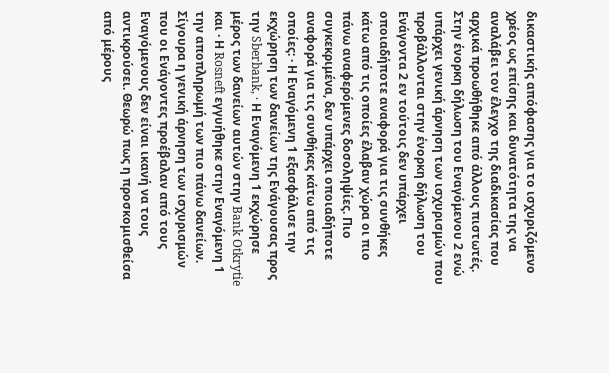δικαστικής απόφασης για το ισχυριζόμενο χρέος ως επίσης και δυνατότητα της να αναλάβει τον έλεγχο της διαδικασίας που αρχικά προωθήθηκε από άλλους πιστωτές. Στην ένορκη δήλωση του Εναγόμενου 2 ενώ υπάρχει γενική άρνηση των ισχυρισμών που προβάλλονται στην ένορκη δήλωση του Ενάγοντα 2 εν τούτοις δεν υπάρχει οποιαδήποτε αναφορά για τις συνθήκες κάτω από τις οποίες έλαβαν χώρα οι πιο πάνω αναφερόμενες δοσοληψίες. Πιο συγκεκριμένα, δεν υπάρχει οποιαδήποτε αναφορά για τις συνθήκες κάτω από τις οποίες: · Η Εναγόμενη 1 εξασφάλισε την εκχώρηση των δανείων της Ενάγουσας προς την Sberbank, · Η Εναγόμενη 1 εκχώρησε μέρος των δανείων αυτών στην Bank Otkrytie και · Η Rosneft εγγυήθηκε στην Εναγόμενη 1 την αποπληρωμή των πιο πάνω δανείων. Σίγουρα η γενική άρνηση των ισχυρισμών που οι Ενάγοντες προέβαλαν από τους Εναγόμενους δεν είναι ικανή να τους αντικρούσει. Θεωρώ πως η προσκομισθείσα από μέρους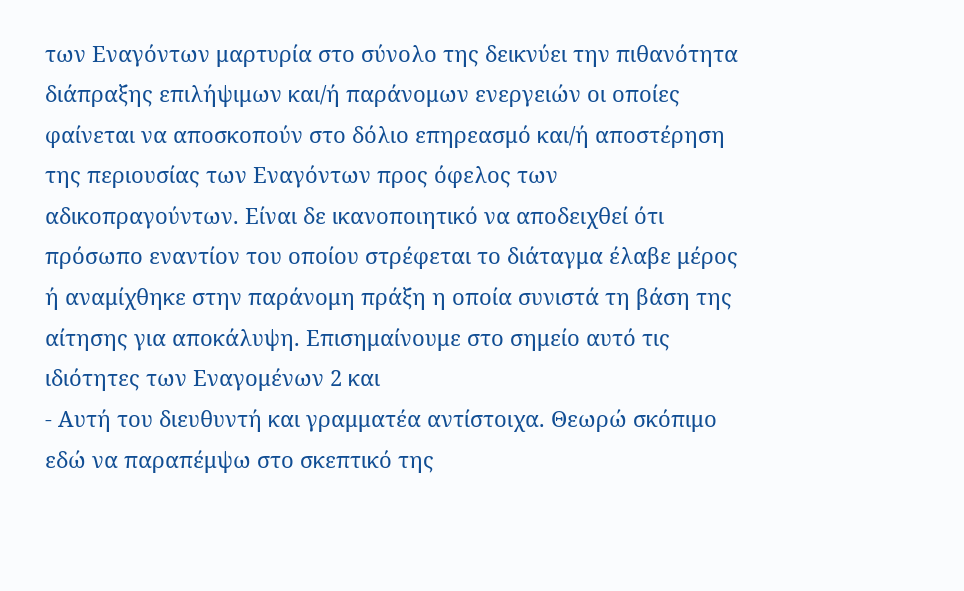των Εναγόντων μαρτυρία στο σύνολο της δεικνύει την πιθανότητα διάπραξης επιλήψιμων και/ή παράνομων ενεργειών οι οποίες φαίνεται να αποσκοπούν στο δόλιο επηρεασμό και/ή αποστέρηση της περιουσίας των Εναγόντων προς όφελος των αδικοπραγούντων. Είναι δε ικανοποιητικό να αποδειχθεί ότι πρόσωπο εναντίον του οποίου στρέφεται το διάταγμα έλαβε μέρος ή αναμίχθηκε στην παράνομη πράξη η οποία συνιστά τη βάση της αίτησης για αποκάλυψη. Επισημαίνουμε στο σημείο αυτό τις ιδιότητες των Εναγομένων 2 και
- Αυτή του διευθυντή και γραμματέα αντίστοιχα. Θεωρώ σκόπιμο εδώ να παραπέμψω στο σκεπτικό της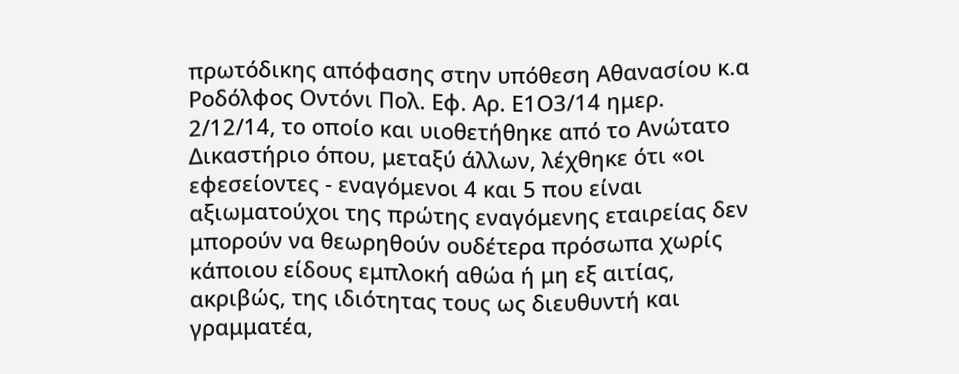πρωτόδικης απόφασης στην υπόθεση Αθανασίου κ.α Ροδόλφος Οντόνι Πολ. Εφ. Αρ. Ε1Ο3/14 ημερ. 2/12/14, το οποίο και υιοθετήθηκε από το Ανώτατο Δικαστήριο όπου, μεταξύ άλλων, λέχθηκε ότι «οι εφεσείοντες - εναγόμενοι 4 και 5 που είναι αξιωματούχοι της πρώτης εναγόμενης εταιρείας δεν μπορούν να θεωρηθούν ουδέτερα πρόσωπα χωρίς κάποιου είδους εμπλοκή αθώα ή μη εξ αιτίας, ακριβώς, της ιδιότητας τους ως διευθυντή και γραμματέα,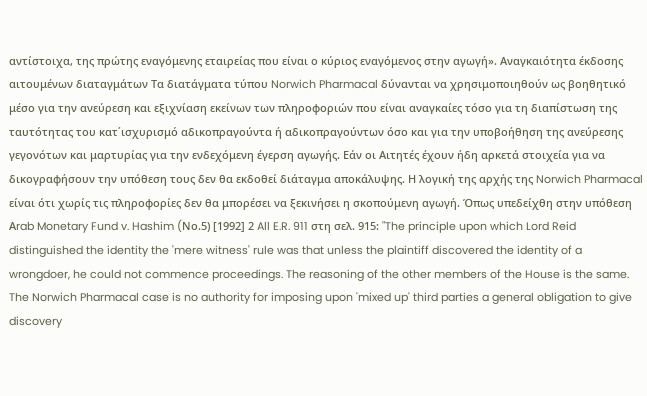αντίστοιχα, της πρώτης εναγόμενης εταιρείας που είναι ο κύριος εναγόμενος στην αγωγή». Αναγκαιότητα έκδοσης αιτουμένων διαταγμάτων Τα διατάγματα τύπου Norwich Pharmacal δύνανται να χρησιμοποιηθούν ως βοηθητικό μέσο για την ανεύρεση και εξιχνίαση εκείνων των πληροφοριών που είναι αναγκαίες τόσο για τη διαπίστωση της ταυτότητας του κατ΄ισχυρισμό αδικοπραγούντα ή αδικοπραγούντων όσο και για την υποβοήθηση της ανεύρεσης γεγονότων και μαρτυρίας για την ενδεχόμενη έγερση αγωγής. Εάν οι Αιτητές έχουν ήδη αρκετά στοιχεία για να δικογραφήσουν την υπόθεση τους δεν θα εκδοθεί διάταγμα αποκάλυψης. Η λογική της αρχής της Norwich Pharmacal είναι ότι χωρίς τις πληροφορίες δεν θα μπορέσει να ξεκινήσει η σκοπούμενη αγωγή. Όπως υπεδείχθη στην υπόθεση Αrab Monetary Fund v. Hashim (Nο.5) [1992] 2 All E.R. 911 στη σελ. 915: "The principle upon which Lord Reid distinguished the identity the 'mere witness' rule was that unless the plaintiff discovered the identity of a wrongdoer, he could not commence proceedings. The reasoning of the other members of the House is the same. The Norwich Pharmacal case is no authority for imposing upon 'mixed up' third parties a general obligation to give discovery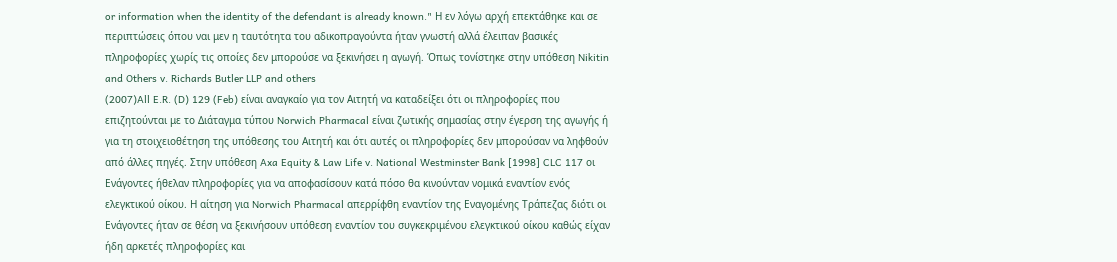or information when the identity of the defendant is already known." Η εν λόγω αρχή επεκτάθηκε και σε περιπτώσεις όπου ναι μεν η ταυτότητα του αδικοπραγούντα ήταν γνωστή αλλά έλειπαν βασικές πληροφορίες χωρίς τις οποίες δεν μπορούσε να ξεκινήσει η αγωγή. Όπως τονίστηκε στην υπόθεση Nikitin and Others v. Richards Butler LLP and others
(2007)All E.R. (D) 129 (Feb) είναι αναγκαίο για τον Αιτητή να καταδείξει ότι οι πληροφορίες που επιζητούνται με το Διάταγμα τύπου Norwich Pharmacal είναι ζωτικής σημασίας στην έγερση της αγωγής ή για τη στοιχειοθέτηση της υπόθεσης του Αιτητή και ότι αυτές οι πληροφορίες δεν μπορούσαν να ληφθούν από άλλες πηγές. Στην υπόθεση Axa Equity & Law Life v. National Westminster Bank [1998] CLC 117 οι Ενάγοντες ήθελαν πληροφορίες για να αποφασίσουν κατά πόσο θα κινούνταν νομικά εναντίον ενός ελεγκτικού οίκου. Η αίτηση για Norwich Pharmacal απερρίφθη εναντίον της Εναγομένης Τράπεζας διότι οι Ενάγοντες ήταν σε θέση να ξεκινήσουν υπόθεση εναντίον του συγκεκριμένου ελεγκτικού οίκου καθώς είχαν ήδη αρκετές πληροφορίες και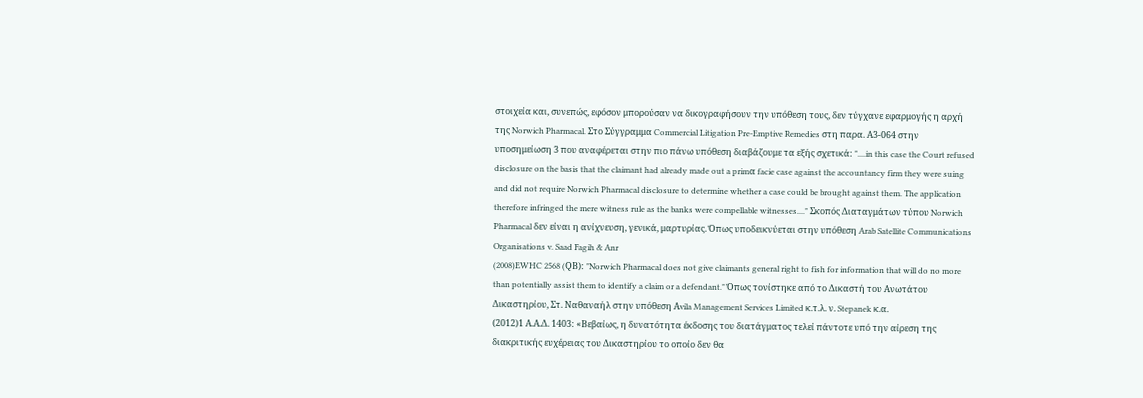στοιχεία και, συνεπώς, εφόσον μπορούσαν να δικογραφήσουν την υπόθεση τους, δεν τύγχανε εφαρμογής η αρχή της Norwich Pharmacal. Στο Σύγγραμμα Commercial Litigation Pre-Emptive Remedies στη παρα. Α3-064 στην υποσημείωση 3 που αναφέρεται στην πιο πάνω υπόθεση διαβάζουμε τα εξής σχετικά: "....in this case the Court refused disclosure on the basis that the claimant had already made out a primα facie case against the accountancy firm they were suing and did not require Norwich Pharmacal disclosure to determine whether a case could be brought against them. The application therefore infringed the mere witness rule as the banks were compellable witnesses...." Σκοπός Διαταγμάτων τύπου Norwich Pharmacal δεν είναι η ανίχνευση, γενικά, μαρτυρίας. Όπως υποδεικνύεται στην υπόθεση Arab Satellite Communications Organisations v. Saad Fagih & Anr
(2008)EWHC 2568 (QΒ): "Norwich Pharmacal does not give claimants general right to fish for information that will do no more than potentially assist them to identify a claim or a defendant." Όπως τονίστηκε από το Δικαστή του Ανωτάτου Δικαστηρίου, Στ. Ναθαναήλ στην υπόθεση Αvila Management Services Limited κ.τ.λ. ν. Stepanek κ.α.
(2012)1 Α.Α.Δ. 1403: «Βεβαίως, η δυνατότητα έκδοσης του διατάγματος τελεί πάντοτε υπό την αίρεση της διακριτικής ευχέρειας του Δικαστηρίου το οποίο δεν θα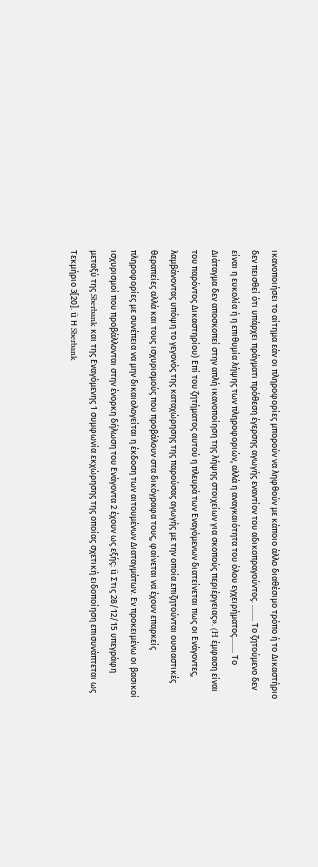ικανοποιήσει το αίτημα εάν οι πληροφορίες μπορούν να ληφθούν με κάποιο άλλο διαθέσιμο τρόπο ή το Δικαστήριο δεν πεισθεί ότι υπάρχει πράγματι πρόθεση έγερσης αγωγής εναντίον του αδικοπραγούντος. ........ Το ζητούμενο δεν είναι η ευκολία ή η επιθυμία λήψης των πληροφοριών, αλλά η αναγκαιότητα του όλου εγχειρήματος........ Το Διάταγμα δεν αποσκοπεί στην απλή ικανοποίηση της λήψης στοιχείων για σκοπούς περιέργειας». (H έμφαση είναι του παρόντος Δικαστηρίου) Επί του ζητήματος αυτού η πλευρά των Εναγόμενων διατείνεται πως οι Ενάγοντες, λαμβάνοντας υπόψη το γεγονός της καταχώρησης της παρούσας αγωγής με την οποία επιζητούνται ουσιαστικές θεραπείες αλλά και τους ισχυρισμούς που προβάλουν στα δικόγραφα τους, φαίνεται να έχουν επαρκείς πληροφορίες με συνέπεια να μην δικαιολογείται η έκδοση των αιτουμένων Διαταγμάτων. Εν προκειμένω οι βασικοί ισχυρισμοί που προβάλλονται στην ένορκη δήλωση του Ενάγοντα 2 έχουν ως εξής: ü Στις 28/12/15 υπεγράφη μεταξύ της Sberbank και της Εναγόμενης 1 συμφωνία εκχώρησης της οποίας σχετική ειδοποίηση επισυνάπτεται ως Τεκμήριο 3[20]. ü Η Sberbank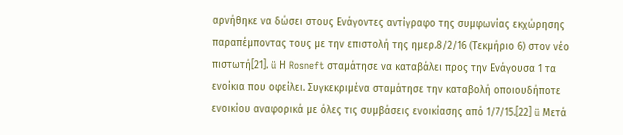αρνήθηκε να δώσει στους Ενάγοντες αντίγραφο της συμφωνίας εκχώρησης παραπέμποντας τους με την επιστολή της ημερ.8/2/16 (Τεκμήριο 6) στον νέο πιστωτή[21]. ü Η Rosneft σταμάτησε να καταβάλει προς την Ενάγουσα 1 τα ενοίκια που οφείλει. Συγκεκριμένα σταμάτησε την καταβολή οποιουδήποτε ενοικίου αναφορικά με όλες τις συμβάσεις ενοικίασης από 1/7/15.[22] ü Μετά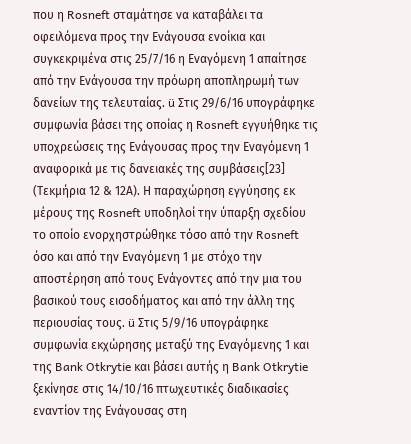που η Rosneft σταμάτησε να καταβάλει τα οφειλόμενα προς την Ενάγουσα ενοίκια και συγκεκριμένα στις 25/7/16 η Εναγόμενη 1 απαίτησε από την Ενάγουσα την πρόωρη αποπληρωμή των δανείων της τελευταίας. ü Στις 29/6/16 υπογράφηκε συμφωνία βάσει της οποίας η Rosneft εγγυήθηκε τις υποχρεώσεις της Ενάγουσας προς την Εναγόμενη 1 αναφορικά με τις δανειακές της συμβάσεις[23] (Τεκμήρια 12 & 12Α). Η παραχώρηση εγγύησης εκ μέρους της Rosneft υποδηλοί την ύπαρξη σχεδίου το οποίο ενορχηστρώθηκε τόσο από την Rosneft όσο και από την Εναγόμενη 1 με στόχο την αποστέρηση από τους Ενάγοντες από την μια του βασικού τους εισοδήματος και από την άλλη της περιουσίας τους. ü Στις 5/9/16 υπογράφηκε συμφωνία εκχώρησης μεταξύ της Εναγόμενης 1 και της Bank Otkrytie και βάσει αυτής η Bank Otkrytie ξεκίνησε στις 14/10/16 πτωχευτικές διαδικασίες εναντίον της Ενάγουσας στη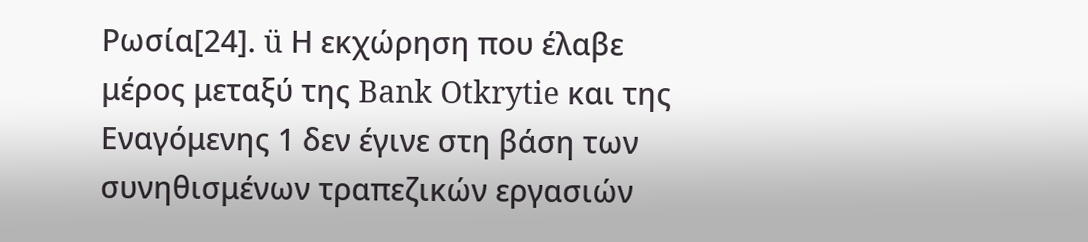Ρωσία[24]. ü Η εκχώρηση που έλαβε μέρος μεταξύ της Bank Otkrytie και της Εναγόμενης 1 δεν έγινε στη βάση των συνηθισμένων τραπεζικών εργασιών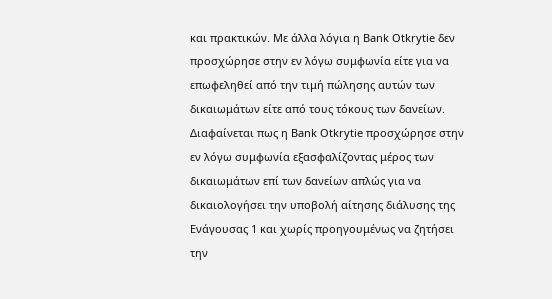και πρακτικών. Με άλλα λόγια η Bank Otkrytie δεν προσχώρησε στην εν λόγω συμφωνία είτε για να επωφεληθεί από την τιμή πώλησης αυτών των δικαιωμάτων είτε από τους τόκους των δανείων. Διαφαίνεται πως η Bank Otkrytie προσχώρησε στην εν λόγω συμφωνία εξασφαλίζοντας μέρος των δικαιωμάτων επί των δανείων απλώς για να δικαιολογήσει την υποβολή αίτησης διάλυσης της Ενάγουσας 1 και χωρίς προηγουμένως να ζητήσει την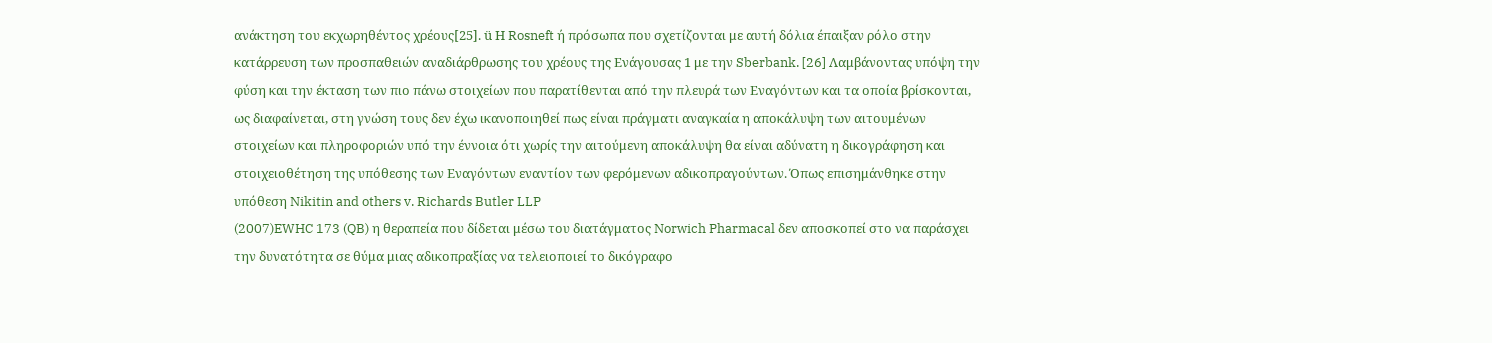ανάκτηση του εκχωρηθέντος χρέους[25]. ü Η Rosneft ή πρόσωπα που σχετίζονται με αυτή δόλια έπαιξαν ρόλο στην κατάρρευση των προσπαθειών αναδιάρθρωσης του χρέους της Ενάγουσας 1 με την Sberbank. [26] Λαμβάνοντας υπόψη την φύση και την έκταση των πιο πάνω στοιχείων που παρατίθενται από την πλευρά των Εναγόντων και τα οποία βρίσκονται, ως διαφαίνεται, στη γνώση τους δεν έχω ικανοποιηθεί πως είναι πράγματι αναγκαία η αποκάλυψη των αιτουμένων στοιχείων και πληροφοριών υπό την έννοια ότι χωρίς την αιτούμενη αποκάλυψη θα είναι αδύνατη η δικογράφηση και στοιχειοθέτηση της υπόθεσης των Εναγόντων εναντίον των φερόμενων αδικοπραγούντων. Όπως επισημάνθηκε στην υπόθεση Nikitin and others v. Richards Butler LLP
(2007)EWHC 173 (QB) η θεραπεία που δίδεται μέσω του διατάγματος Norwich Pharmacal δεν αποσκοπεί στο να παράσχει την δυνατότητα σε θύμα μιας αδικοπραξίας να τελειοποιεί το δικόγραφο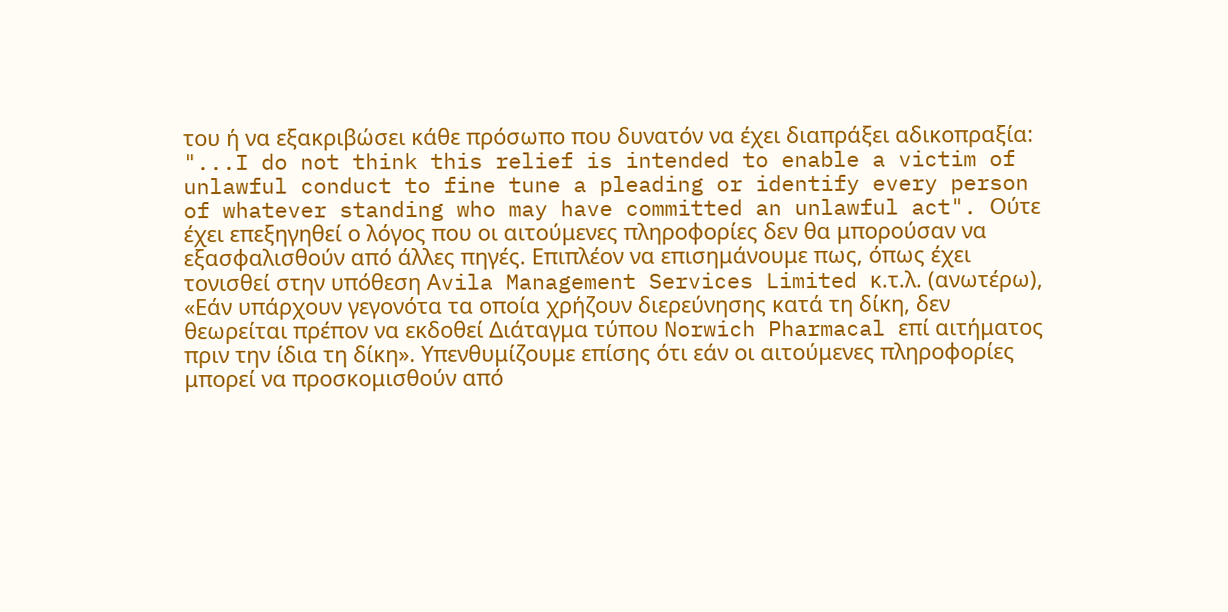του ή να εξακριβώσει κάθε πρόσωπο που δυνατόν να έχει διαπράξει αδικοπραξία: "...I do not think this relief is intended to enable a victim of unlawful conduct to fine tune a pleading or identify every person of whatever standing who may have committed an unlawful act". Ούτε έχει επεξηγηθεί ο λόγος που οι αιτούμενες πληροφορίες δεν θα μπορούσαν να εξασφαλισθούν από άλλες πηγές. Επιπλέον να επισημάνουμε πως, όπως έχει τονισθεί στην υπόθεση Αvila Management Services Limited κ.τ.λ. (ανωτέρω), «Εάν υπάρχουν γεγονότα τα οποία χρήζουν διερεύνησης κατά τη δίκη, δεν θεωρείται πρέπον να εκδοθεί Διάταγμα τύπου Norwich Pharmacal επί αιτήματος πριν την ίδια τη δίκη». Υπενθυμίζουμε επίσης ότι εάν οι αιτούμενες πληροφορίες μπορεί να προσκομισθούν από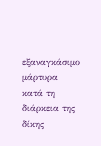εξαναγκάσιμο μάρτυρα κατά τη διάρκεια της δίκης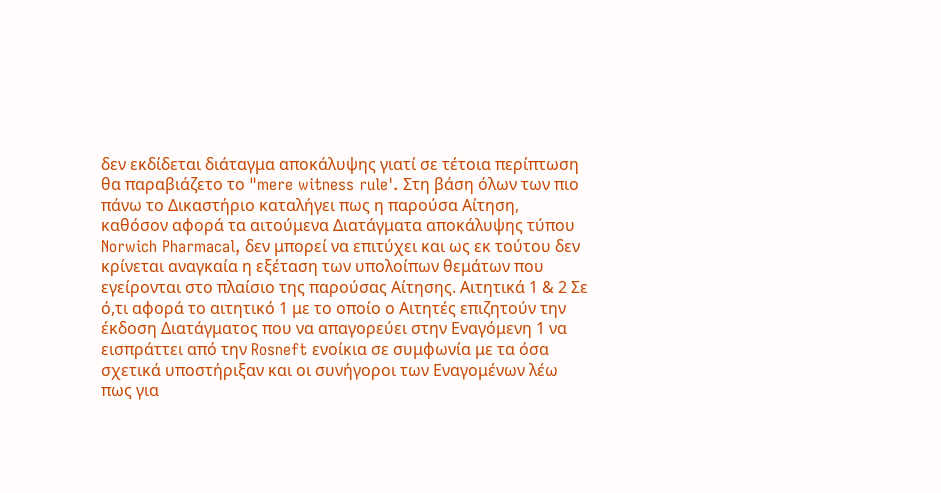δεν εκδίδεται διάταγμα αποκάλυψης γιατί σε τέτοια περίπτωση θα παραβιάζετο το "mere witness rule'. Στη βάση όλων των πιο πάνω το Δικαστήριο καταλήγει πως η παρούσα Αίτηση, καθόσον αφορά τα αιτούμενα Διατάγματα αποκάλυψης τύπου Norwich Pharmacal, δεν μπορεί να επιτύχει και ως εκ τούτου δεν κρίνεται αναγκαία η εξέταση των υπολοίπων θεμάτων που εγείρονται στο πλαίσιο της παρούσας Αίτησης. Αιτητικά 1 & 2 Σε ό,τι αφορά το αιτητικό 1 με το οποίο ο Αιτητές επιζητούν την έκδοση Διατάγματος που να απαγορεύει στην Εναγόμενη 1 να εισπράττει από την Rosneft ενοίκια σε συμφωνία με τα όσα σχετικά υποστήριξαν και οι συνήγοροι των Εναγομένων λέω πως για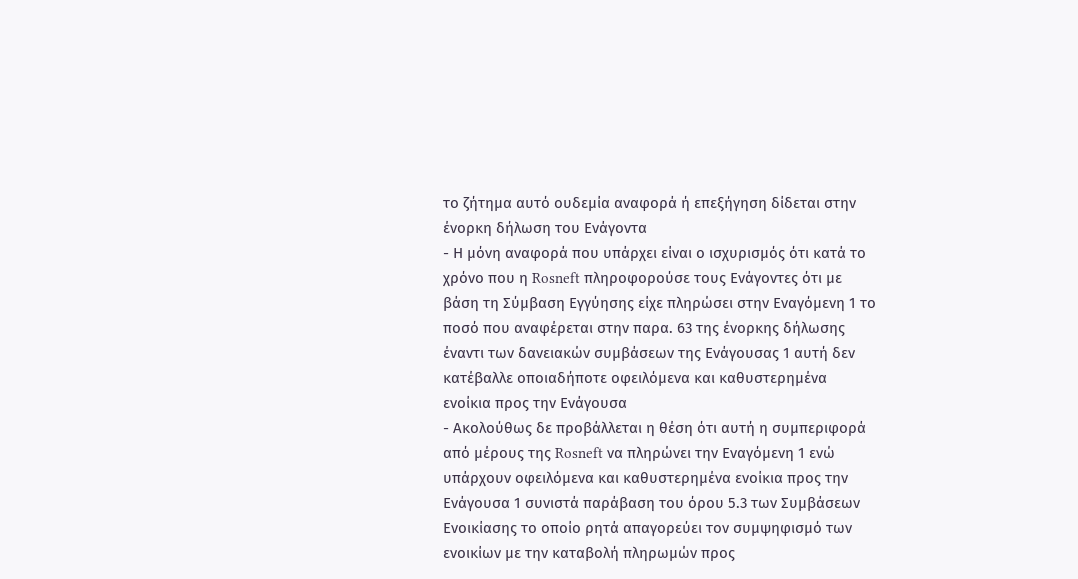το ζήτημα αυτό ουδεμία αναφορά ή επεξήγηση δίδεται στην ένορκη δήλωση του Ενάγοντα
- Η μόνη αναφορά που υπάρχει είναι ο ισχυρισμός ότι κατά το χρόνο που η Rosneft πληροφορούσε τους Ενάγοντες ότι με βάση τη Σύμβαση Εγγύησης είχε πληρώσει στην Εναγόμενη 1 το ποσό που αναφέρεται στην παρα. 63 της ένορκης δήλωσης έναντι των δανειακών συμβάσεων της Ενάγουσας 1 αυτή δεν κατέβαλλε οποιαδήποτε οφειλόμενα και καθυστερημένα ενοίκια προς την Ενάγουσα
- Ακολούθως δε προβάλλεται η θέση ότι αυτή η συμπεριφορά από μέρους της Rosneft να πληρώνει την Εναγόμενη 1 ενώ υπάρχουν οφειλόμενα και καθυστερημένα ενοίκια προς την Ενάγουσα 1 συνιστά παράβαση του όρου 5.3 των Συμβάσεων Ενοικίασης το οποίο ρητά απαγορεύει τον συμψηφισμό των ενοικίων με την καταβολή πληρωμών προς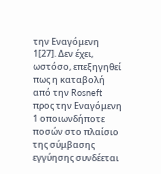την Εναγόμενη 1[27]. Δεν έχει, ωστόσο, επεξηγηθεί πως η καταβολή από την Rosneft προς την Εναγόμενη 1 οποιωνδήποτε ποσών στο πλαίσιο της σύμβασης εγγύησης συνδέεται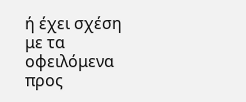ή έχει σχέση με τα οφειλόμενα προς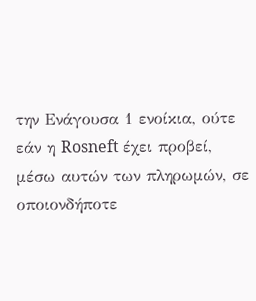την Ενάγουσα 1 ενοίκια, ούτε εάν η Rosneft έχει προβεί, μέσω αυτών των πληρωμών, σε οποιονδήποτε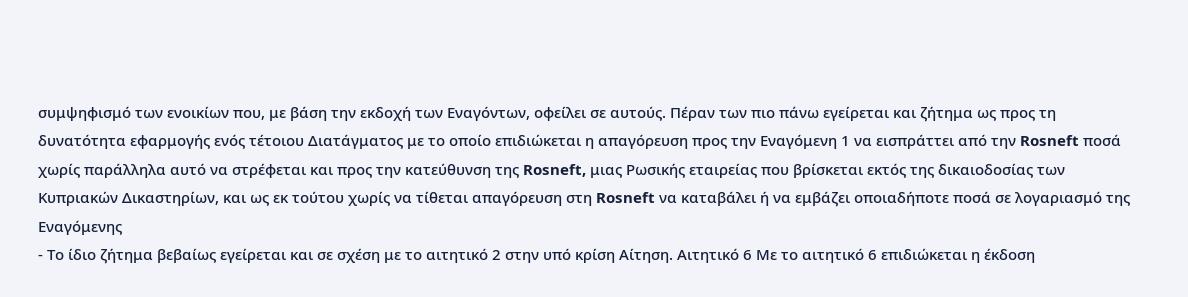συμψηφισμό των ενοικίων που, με βάση την εκδοχή των Εναγόντων, οφείλει σε αυτούς. Πέραν των πιο πάνω εγείρεται και ζήτημα ως προς τη δυνατότητα εφαρμογής ενός τέτοιου Διατάγματος με το οποίο επιδιώκεται η απαγόρευση προς την Εναγόμενη 1 να εισπράττει από την Rosneft ποσά χωρίς παράλληλα αυτό να στρέφεται και προς την κατεύθυνση της Rosneft, μιας Ρωσικής εταιρείας που βρίσκεται εκτός της δικαιοδοσίας των Κυπριακών Δικαστηρίων, και ως εκ τούτου χωρίς να τίθεται απαγόρευση στη Rosneft να καταβάλει ή να εμβάζει οποιαδήποτε ποσά σε λογαριασμό της Εναγόμενης
- Το ίδιο ζήτημα βεβαίως εγείρεται και σε σχέση με το αιτητικό 2 στην υπό κρίση Αίτηση. Αιτητικό 6 Με το αιτητικό 6 επιδιώκεται η έκδοση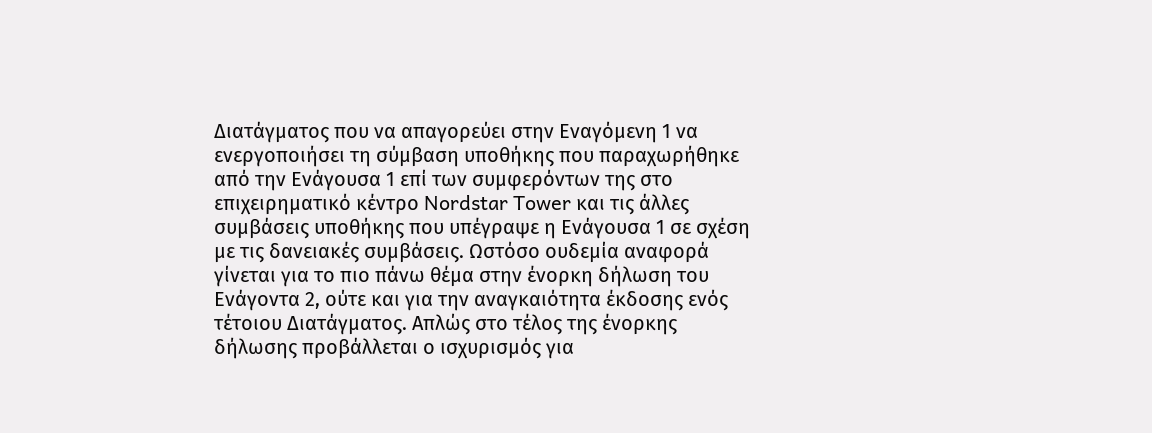Διατάγματος που να απαγορεύει στην Εναγόμενη 1 να ενεργοποιήσει τη σύμβαση υποθήκης που παραχωρήθηκε από την Ενάγουσα 1 επί των συμφερόντων της στο επιχειρηματικό κέντρο Nordstar Tower και τις άλλες συμβάσεις υποθήκης που υπέγραψε η Ενάγουσα 1 σε σχέση με τις δανειακές συμβάσεις. Ωστόσο ουδεμία αναφορά γίνεται για το πιο πάνω θέμα στην ένορκη δήλωση του Ενάγοντα 2, ούτε και για την αναγκαιότητα έκδοσης ενός τέτοιου Διατάγματος. Απλώς στο τέλος της ένορκης δήλωσης προβάλλεται ο ισχυρισμός για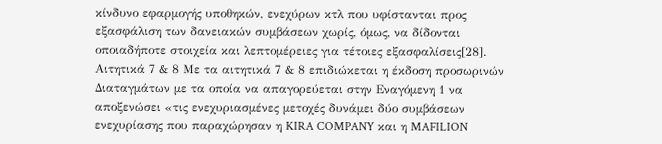κίνδυνο εφαρμογής υποθηκών, ενεχύρων κτλ που υφίστανται προς εξασφάλιση των δανειακών συμβάσεων χωρίς, όμως, να δίδονται οποιαδήποτε στοιχεία και λεπτομέρειες για τέτοιες εξασφαλίσεις[28]. Αιτητικά 7 & 8 Με τα αιτητικά 7 & 8 επιδιώκεται η έκδοση προσωρινών Διαταγμάτων με τα οποία να απαγορεύεται στην Εναγόμενη 1 να αποξενώσει «τις ενεχυριασμένες μετοχές δυνάμει δύο συμβάσεων ενεχυρίασης που παραχώρησαν η KIRA COMPANY και η MAFILION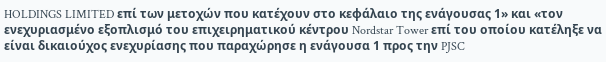HOLDINGS LIMITED επί των μετοχών που κατέχουν στο κεφάλαιο της ενάγουσας 1» και «τον ενεχυριασμένο εξοπλισμό του επιχειρηματικού κέντρου Nordstar Tower επί του οποίου κατέληξε να είναι δικαιούχος ενεχυρίασης που παραχώρησε η ενάγουσα 1 προς την PJSC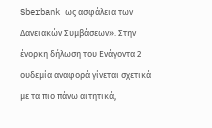Sberbank ως ασφάλεια των Δανειακών Συμβάσεων». Στην ένορκη δήλωση του Ενάγοντα 2 ουδεμία αναφορά γίνεται σχετικά με τα πιο πάνω αιτητικά,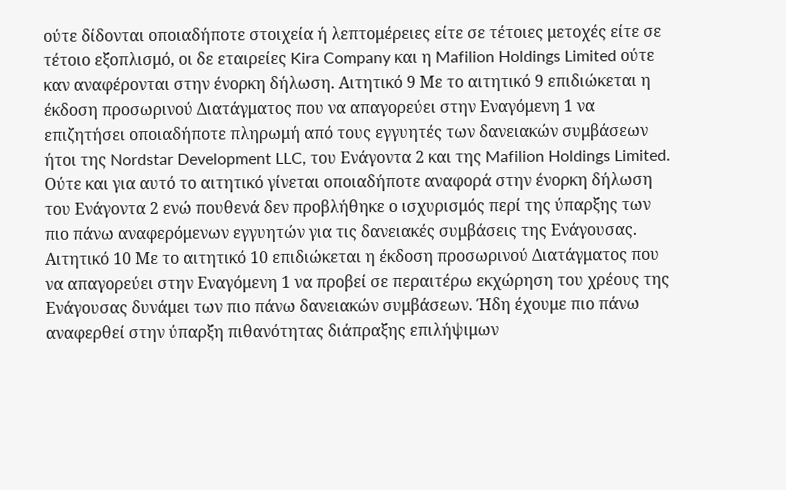ούτε δίδονται οποιαδήποτε στοιχεία ή λεπτομέρειες είτε σε τέτοιες μετοχές είτε σε τέτοιο εξοπλισμό, οι δε εταιρείες Kira Company και η Mafilion Holdings Limited ούτε καν αναφέρονται στην ένορκη δήλωση. Αιτητικό 9 Με το αιτητικό 9 επιδιώκεται η έκδοση προσωρινού Διατάγματος που να απαγορεύει στην Εναγόμενη 1 να επιζητήσει οποιαδήποτε πληρωμή από τους εγγυητές των δανειακών συμβάσεων ήτοι της Nordstar Development LLC, του Ενάγοντα 2 και της Mafilion Holdings Limited. Ούτε και για αυτό το αιτητικό γίνεται οποιαδήποτε αναφορά στην ένορκη δήλωση του Ενάγοντα 2 ενώ πουθενά δεν προβλήθηκε ο ισχυρισμός περί της ύπαρξης των πιο πάνω αναφερόμενων εγγυητών για τις δανειακές συμβάσεις της Ενάγουσας. Αιτητικό 10 Με το αιτητικό 10 επιδιώκεται η έκδοση προσωρινού Διατάγματος που να απαγορεύει στην Εναγόμενη 1 να προβεί σε περαιτέρω εκχώρηση του χρέους της Ενάγουσας δυνάμει των πιο πάνω δανειακών συμβάσεων. Ήδη έχουμε πιο πάνω αναφερθεί στην ύπαρξη πιθανότητας διάπραξης επιλήψιμων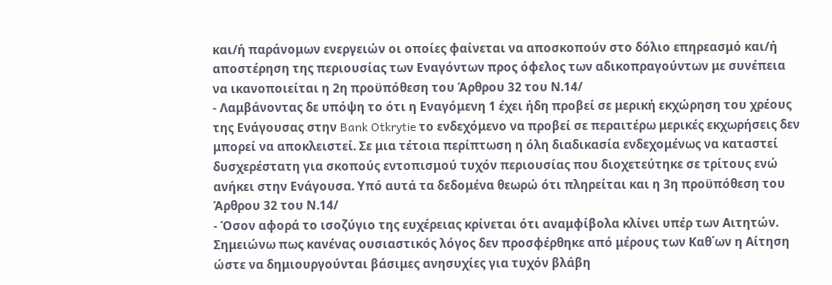και/ή παράνομων ενεργειών οι οποίες φαίνεται να αποσκοπούν στο δόλιο επηρεασμό και/ή αποστέρηση της περιουσίας των Εναγόντων προς όφελος των αδικοπραγούντων με συνέπεια να ικανοποιείται η 2η προϋπόθεση του Άρθρου 32 του Ν.14/
- Λαμβάνοντας δε υπόψη το ότι η Εναγόμενη 1 έχει ήδη προβεί σε μερική εκχώρηση του χρέους της Ενάγουσας στην Bank Otkrytie το ενδεχόμενο να προβεί σε περαιτέρω μερικές εκχωρήσεις δεν μπορεί να αποκλειστεί. Σε μια τέτοια περίπτωση η όλη διαδικασία ενδεχομένως να καταστεί δυσχερέστατη για σκοπούς εντοπισμού τυχόν περιουσίας που διοχετεύτηκε σε τρίτους ενώ ανήκει στην Ενάγουσα. Υπό αυτά τα δεδομένα θεωρώ ότι πληρείται και η 3η προϋπόθεση του Άρθρου 32 του Ν.14/
- Όσον αφορά το ισοζύγιο της ευχέρειας κρίνεται ότι αναμφίβολα κλίνει υπέρ των Αιτητών. Σημειώνω πως κανένας ουσιαστικός λόγος δεν προσφέρθηκε από μέρους των Καθ΄ων η Αίτηση ώστε να δημιουργούνται βάσιμες ανησυχίες για τυχόν βλάβη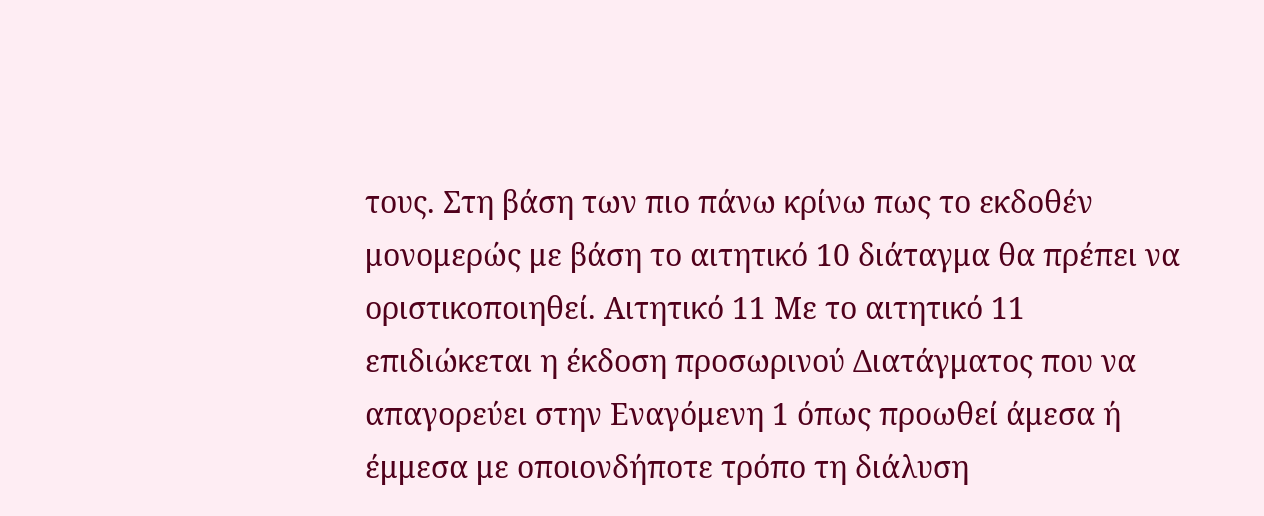τους. Στη βάση των πιο πάνω κρίνω πως το εκδοθέν μονομερώς με βάση το αιτητικό 10 διάταγμα θα πρέπει να οριστικοποιηθεί. Αιτητικό 11 Με το αιτητικό 11 επιδιώκεται η έκδοση προσωρινού Διατάγματος που να απαγορεύει στην Εναγόμενη 1 όπως προωθεί άμεσα ή έμμεσα με οποιονδήποτε τρόπο τη διάλυση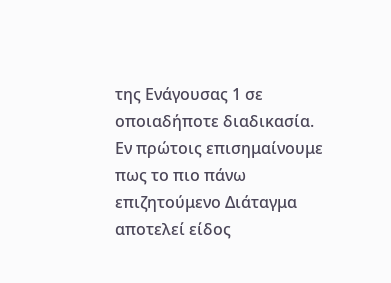της Ενάγουσας 1 σε οποιαδήποτε διαδικασία. Εν πρώτοις επισημαίνουμε πως το πιο πάνω επιζητούμενο Διάταγμα αποτελεί είδος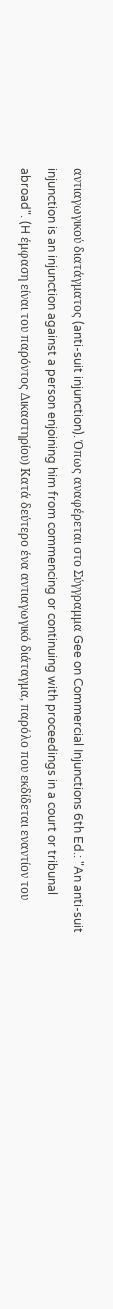αντιαγωγικού διατάγματος (anti-suit injunction). Όπως αναφέρεται στο Σύγγραμμα Gee on Commercial Injunctions 6th Ed.: "An anti-suit injunction is an injunction against a person enjoining him from commencing or continuing with proceedings in a court or tribunal abroad". (H έμφαση είναι του παρόντος Δικαστηρίου) Κατά δεύτερο ένα αντιαγωγικό διάταγμα, παρόλο που εκδίδεται εναντίον του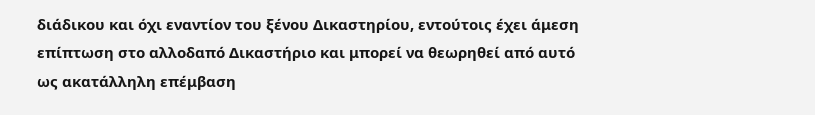διάδικου και όχι εναντίον του ξένου Δικαστηρίου, εντούτοις έχει άμεση επίπτωση στο αλλοδαπό Δικαστήριο και μπορεί να θεωρηθεί από αυτό ως ακατάλληλη επέμβαση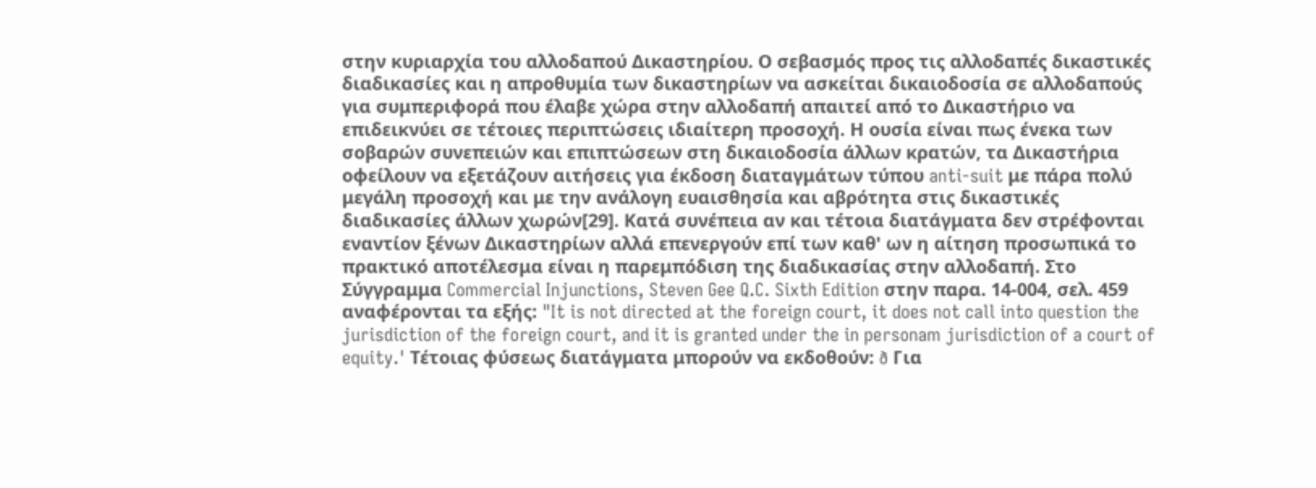στην κυριαρχία του αλλοδαπού Δικαστηρίου. Ο σεβασμός προς τις αλλοδαπές δικαστικές διαδικασίες και η απροθυμία των δικαστηρίων να ασκείται δικαιοδοσία σε αλλοδαπούς για συμπεριφορά που έλαβε χώρα στην αλλοδαπή απαιτεί από το Δικαστήριο να επιδεικνύει σε τέτοιες περιπτώσεις ιδιαίτερη προσοχή. Η ουσία είναι πως ένεκα των σοβαρών συνεπειών και επιπτώσεων στη δικαιοδοσία άλλων κρατών, τα Δικαστήρια οφείλουν να εξετάζουν αιτήσεις για έκδοση διαταγμάτων τύπου anti-suit με πάρα πολύ μεγάλη προσοχή και με την ανάλογη ευαισθησία και αβρότητα στις δικαστικές διαδικασίες άλλων χωρών[29]. Κατά συνέπεια αν και τέτοια διατάγματα δεν στρέφονται εναντίον ξένων Δικαστηρίων αλλά επενεργούν επί των καθ' ων η αίτηση προσωπικά το πρακτικό αποτέλεσμα είναι η παρεμπόδιση της διαδικασίας στην αλλοδαπή. Στο Σύγγραμμα Commercial Injunctions, Steven Gee Q.C. Sixth Edition στην παρα. 14-004, σελ. 459 αναφέρονται τα εξής: "It is not directed at the foreign court, it does not call into question the jurisdiction of the foreign court, and it is granted under the in personam jurisdiction of a court of equity.' Τέτοιας φύσεως διατάγματα μπορούν να εκδοθούν: ð Για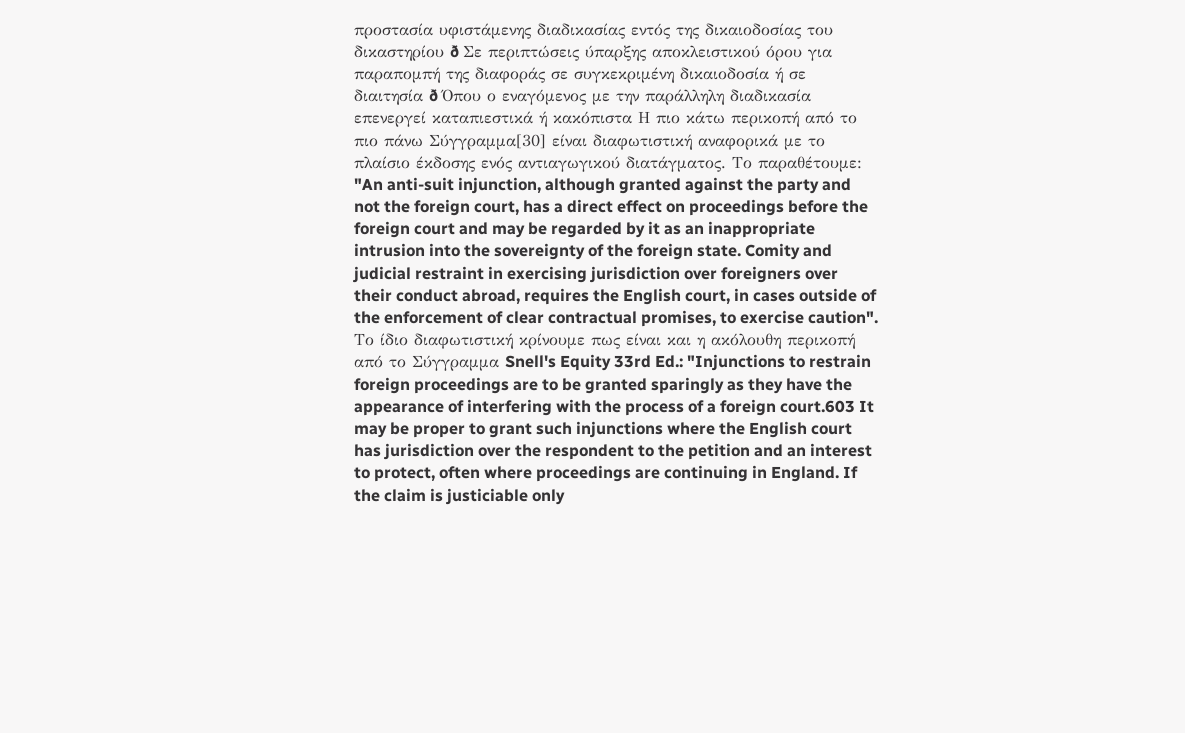προστασία υφιστάμενης διαδικασίας εντός της δικαιοδοσίας του δικαστηρίου ð Σε περιπτώσεις ύπαρξης αποκλειστικού όρου για παραπομπή της διαφοράς σε συγκεκριμένη δικαιοδοσία ή σε διαιτησία ð Όπου ο εναγόμενος με την παράλληλη διαδικασία επενεργεί καταπιεστικά ή κακόπιστα Η πιο κάτω περικοπή από το πιο πάνω Σύγγραμμα[30] είναι διαφωτιστική αναφορικά με το πλαίσιο έκδοσης ενός αντιαγωγικού διατάγματος. Το παραθέτουμε: "An anti-suit injunction, although granted against the party and not the foreign court, has a direct effect on proceedings before the foreign court and may be regarded by it as an inappropriate intrusion into the sovereignty of the foreign state. Comity and judicial restraint in exercising jurisdiction over foreigners over their conduct abroad, requires the English court, in cases outside of the enforcement of clear contractual promises, to exercise caution". Το ίδιο διαφωτιστική κρίνουμε πως είναι και η ακόλουθη περικοπή από το Σύγγραμμα Snell's Equity 33rd Ed.: "Injunctions to restrain foreign proceedings are to be granted sparingly as they have the appearance of interfering with the process of a foreign court.603 It may be proper to grant such injunctions where the English court has jurisdiction over the respondent to the petition and an interest to protect, often where proceedings are continuing in England. If the claim is justiciable only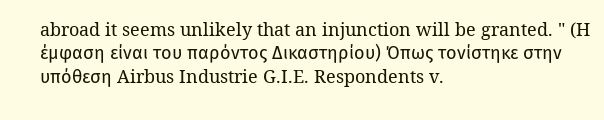abroad it seems unlikely that an injunction will be granted. " (H έμφαση είναι του παρόντος Δικαστηρίου) Όπως τονίστηκε στην υπόθεση Airbus Industrie G.I.E. Respondents v.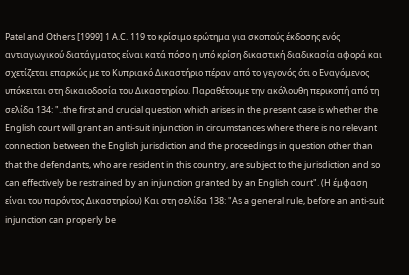Patel and Others [1999] 1 A.C. 119 το κρίσιμο ερώτημα για σκοπούς έκδοσης ενός αντιαγωγικού διατάγματος είναι κατά πόσο η υπό κρίση δικαστική διαδικασία αφορά και σχετίζεται επαρκώς με το Κυπριακό Δικαστήριο πέραν από το γεγονός ότι ο Εναγόμενος υπόκειται στη δικαιοδοσία του Δικαστηρίου. Παραθέτουμε την ακόλουθη περικοπή από τη σελίδα 134: "..the first and crucial question which arises in the present case is whether the English court will grant an anti-suit injunction in circumstances where there is no relevant connection between the English jurisdiction and the proceedings in question other than that the defendants, who are resident in this country, are subject to the jurisdiction and so can effectively be restrained by an injunction granted by an English court". (H έμφαση είναι του παρόντος Δικαστηρίου) Και στη σελίδα 138: "As a general rule, before an anti-suit injunction can properly be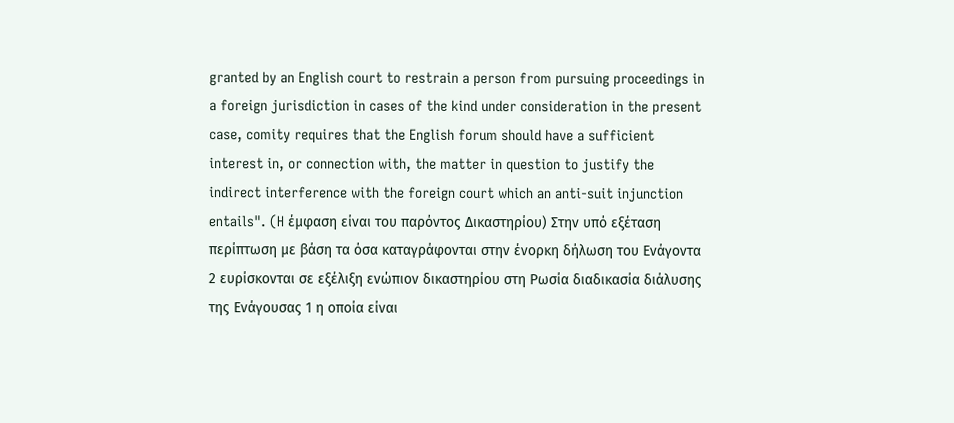granted by an English court to restrain a person from pursuing proceedings in a foreign jurisdiction in cases of the kind under consideration in the present case, comity requires that the English forum should have a sufficient interest in, or connection with, the matter in question to justify the indirect interference with the foreign court which an anti-suit injunction entails". (H έμφαση είναι του παρόντος Δικαστηρίου) Στην υπό εξέταση περίπτωση με βάση τα όσα καταγράφονται στην ένορκη δήλωση του Ενάγοντα 2 ευρίσκονται σε εξέλιξη ενώπιον δικαστηρίου στη Ρωσία διαδικασία διάλυσης της Ενάγουσας 1 η οποία είναι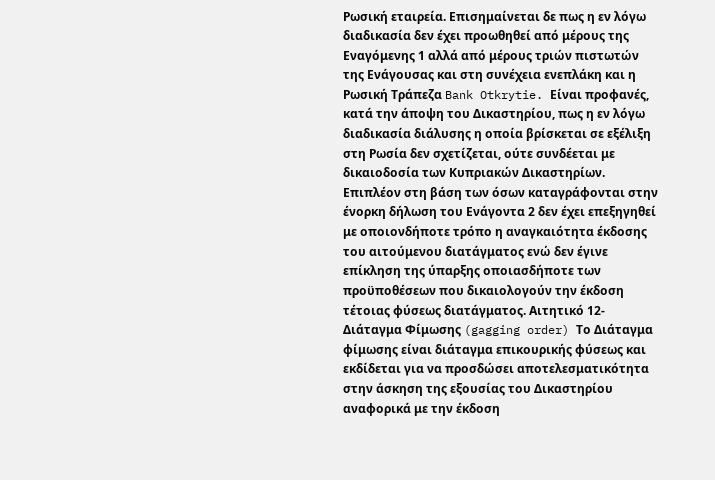Ρωσική εταιρεία. Επισημαίνεται δε πως η εν λόγω διαδικασία δεν έχει προωθηθεί από μέρους της Εναγόμενης 1 αλλά από μέρους τριών πιστωτών της Ενάγουσας και στη συνέχεια ενεπλάκη και η Ρωσική Τράπεζα Bank Otkrytie. Είναι προφανές, κατά την άποψη του Δικαστηρίου, πως η εν λόγω διαδικασία διάλυσης η οποία βρίσκεται σε εξέλιξη στη Ρωσία δεν σχετίζεται, ούτε συνδέεται με δικαιοδοσία των Κυπριακών Δικαστηρίων. Επιπλέον στη βάση των όσων καταγράφονται στην ένορκη δήλωση του Ενάγοντα 2 δεν έχει επεξηγηθεί με οποιονδήποτε τρόπο η αναγκαιότητα έκδοσης του αιτούμενου διατάγματος ενώ δεν έγινε επίκληση της ύπαρξης οποιασδήποτε των προϋποθέσεων που δικαιολογούν την έκδοση τέτοιας φύσεως διατάγματος. Αιτητικό 12- Διάταγμα Φίμωσης (gagging order) Το Διάταγμα φίμωσης είναι διάταγμα επικουρικής φύσεως και εκδίδεται για να προσδώσει αποτελεσματικότητα στην άσκηση της εξουσίας του Δικαστηρίου αναφορικά με την έκδοση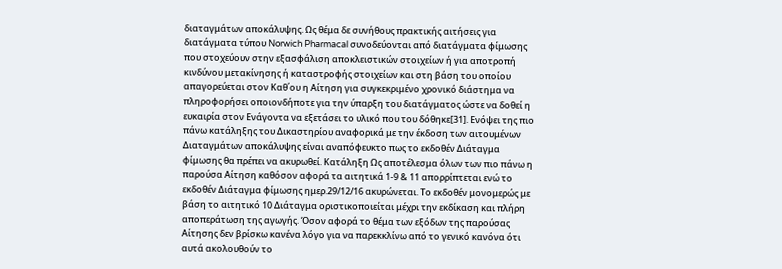διαταγμάτων αποκάλυψης. Ως θέμα δε συνήθους πρακτικής αιτήσεις για διατάγματα τύπου Norwich Pharmacal συνοδεύονται από διατάγματα φίμωσης που στοχεύουν στην εξασφάλιση αποκλειστικών στοιχείων ή για αποτροπή κινδύνου μετακίνησης ή καταστροφής στοιχείων και στη βάση του οποίου απαγορεύεται στον Καθ΄ου η Αίτηση για συγκεκριμένο χρονικό διάστημα να πληροφορήσει οποιονδήποτε για την ύπαρξη του διατάγματος ώστε να δοθεί η ευκαιρία στον Ενάγοντα να εξετάσει το υλικό που του δόθηκε[31]. Ενόψει της πιο πάνω κατάληξης του Δικαστηρίου αναφορικά με την έκδοση των αιτουμένων Διαταγμάτων αποκάλυψης είναι αναπόφευκτο πως το εκδοθέν Διάταγμα φίμωσης θα πρέπει να ακυρωθεί. Κατάληξη Ως αποτέλεσμα όλων των πιο πάνω η παρούσα Αίτηση καθόσον αφορά τα αιτητικά 1-9 & 11 απορρίπτεται ενώ το εκδοθέν Διάταγμα φίμωσης ημερ.29/12/16 ακυρώνεται. Το εκδοθέν μονομερώς με βάση το αιτητικό 10 Διάταγμα οριστικοποιείται μέχρι την εκδίκαση και πλήρη αποπεράτωση της αγωγής. Όσον αφορά το θέμα των εξόδων της παρούσας Αίτησης δεν βρίσκω κανένα λόγο για να παρεκκλίνω από το γενικό κανόνα ότι αυτά ακολουθούν το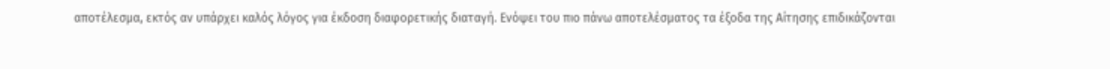αποτέλεσμα, εκτός αν υπάρχει καλός λόγος για έκδοση διαφορετικής διαταγή. Ενόψει του πιο πάνω αποτελέσματος τα έξοδα της Αίτησης επιδικάζονται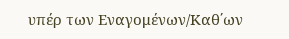υπέρ των Εναγομένων/Καθ΄ων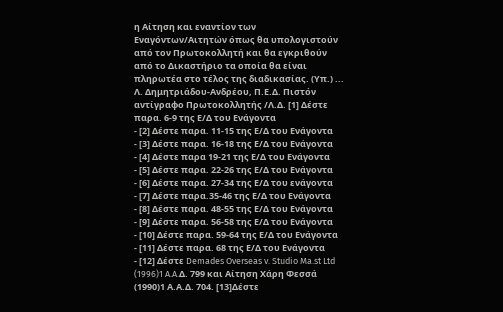η Αίτηση και εναντίον των Εναγόντων/Αιτητών όπως θα υπολογιστούν από τον Πρωτοκολλητή και θα εγκριθούν από το Δικαστήριο τα οποία θα είναι πληρωτέα στο τέλος της διαδικασίας. (Υπ.) ... Λ. Δημητριάδου-Ανδρέου, Π.Ε.Δ. Πιστόν αντίγραφο Πρωτοκολλητής /Λ.Δ. [1] Δέστε παρα. 6-9 της Ε/Δ του Ενάγοντα
- [2] Δέστε παρα. 11-15 της Ε/Δ του Ενάγοντα
- [3] Δέστε παρα. 16-18 της Ε/Δ του Ενάγοντα
- [4] Δέστε παρα 19-21 της Ε/Δ του Ενάγοντα
- [5] Δέστε παρα. 22-26 της Ε/Δ του Ενάγοντα
- [6] Δέστε παρα. 27-34 της Ε/Δ του ενάγοντα
- [7] Δέστε παρα.35-46 της Ε/Δ του Ενάγοντα
- [8] Δέστε παρα. 48-55 της Ε/Δ του Ενάγοντα
- [9] Δέστε παρα. 56-58 της Ε/Δ του Ενάγοντα
- [10] Δέστε παρα. 59-64 της Ε/Δ του Ενάγοντα
- [11] Δέστε παρα. 68 της Ε/Δ του Ενάγοντα
- [12] Δέστε Demades Overseas v. Studio Ma.st Ltd
(1996)1 A.A.Δ. 799 και Αίτηση Χάρη Φεσσά
(1990)1 Α.Α.Δ. 704. [13]Δέστε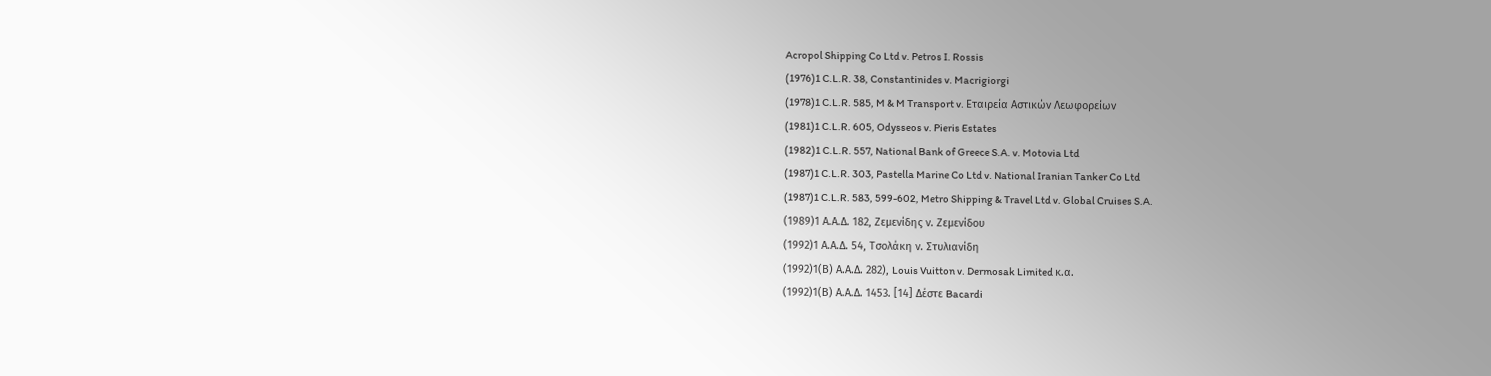Acropol Shipping Co Ltd v. Petros I. Rossis
(1976)1 C.L.R. 38, Constantinides v. Macrigiorgi
(1978)1 C.L.R. 585, M & M Transport v. Εταιρεία Αστικών Λεωφορείων
(1981)1 C.L.R. 605, Odysseos v. Pieris Estates
(1982)1 C.L.R. 557, National Bank of Greece S.A. v. Motovia Ltd
(1987)1 C.L.R. 303, Pastella Marine Co Ltd v. National Iranian Tanker Co Ltd
(1987)1 C.L.R. 583, 599-602, Metro Shipping & Travel Ltd v. Global Cruises S.A.
(1989)1 Α.Α.Δ. 182, Ζεμενίδης ν. Ζεμενίδου
(1992)1 Α.Α.Δ. 54, Τσολάκη ν. Στυλιανίδη
(1992)1(Β) Α.Α.Δ. 282), Louis Vuitton v. Dermosak Limited κ.α.
(1992)1(Β) Α.Α.Δ. 1453. [14] Δέστε Bacardi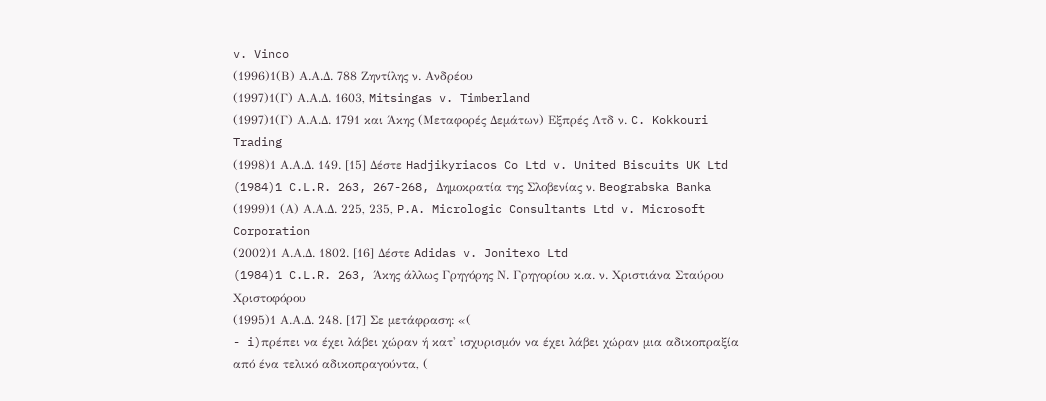v. Vinco
(1996)1(Β) Α.Α.Δ. 788 Ζηντίλης ν. Ανδρέου
(1997)1(Γ) Α.Α.Δ. 1603, Mitsingas v. Timberland
(1997)1(Γ) Α.Α.Δ. 1791 και Άκης (Μεταφορές Δεμάτων) Εξπρές Λτδ ν. C. Kokkouri Trading
(1998)1 Α.Α.Δ. 149. [15] Δέστε Hadjikyriacos Co Ltd v. United Biscuits UK Ltd
(1984)1 C.L.R. 263, 267-268, Δημοκρατία της Σλοβενίας ν. Beograbska Banka
(1999)1 (Α) Α.Α.Δ. 225, 235, P.A. Micrologic Consultants Ltd v. Microsoft Corporation
(2002)1 Α.Α.Δ. 1802. [16] Δέστε Adidas v. Jonitexo Ltd
(1984)1 C.L.R. 263, Άκης άλλως Γρηγόρης Ν. Γρηγορίου κ.α. ν. Χριστιάνα Σταύρου Χριστοφόρου
(1995)1 Α.Α.Δ. 248. [17] Σε μετάφραση: «(
- i)πρέπει να έχει λάβει χώραν ή κατ' ισχυρισμόν να έχει λάβει χώραν μια αδικοπραξία από ένα τελικό αδικοπραγούντα, (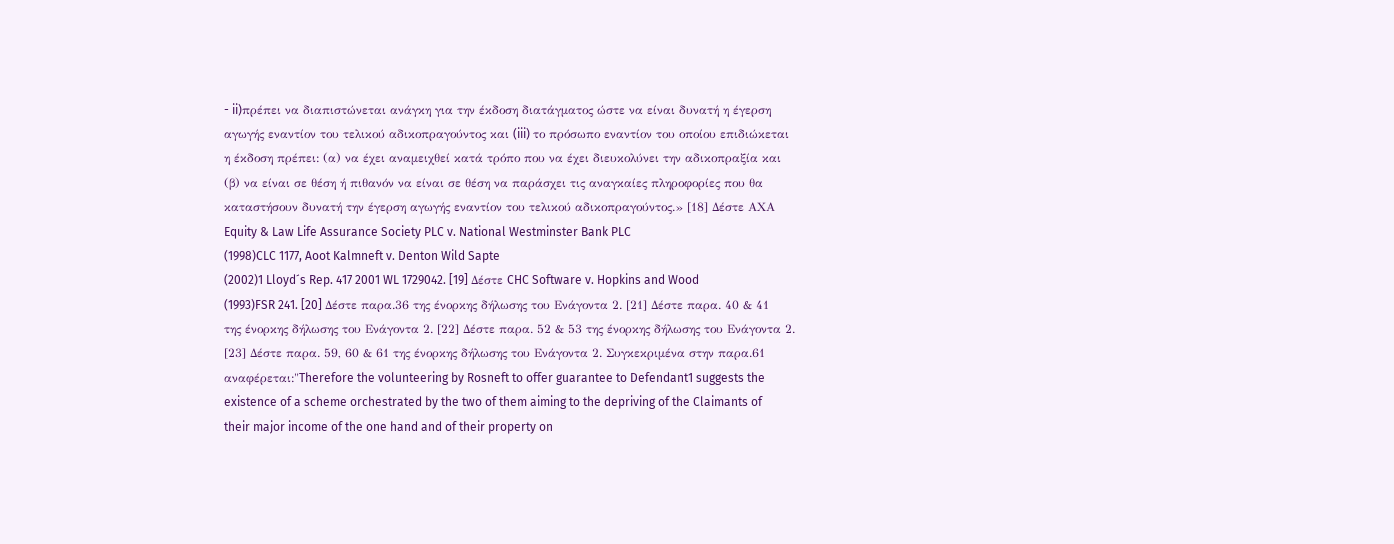- ii)πρέπει να διαπιστώνεται ανάγκη για την έκδοση διατάγματος ώστε να είναι δυνατή η έγερση αγωγής εναντίον του τελικού αδικοπραγούντος και (iii) το πρόσωπο εναντίον του οποίου επιδιώκεται η έκδοση πρέπει: (α) να έχει αναμειχθεί κατά τρόπο που να έχει διευκολύνει την αδικοπραξία και (β) να είναι σε θέση ή πιθανόν να είναι σε θέση να παράσχει τις αναγκαίες πληροφορίες που θα καταστήσουν δυνατή την έγερση αγωγής εναντίον του τελικού αδικοπραγούντος.» [18] Δέστε ΑΧΑ Equity & Law Life Assurance Society PLC v. National Westminster Bank PLC
(1998)CLC 1177, Aoot Kalmneft v. Denton Wild Sapte
(2002)1 Lloyd´s Rep. 417 2001 WL 1729042. [19] Δέστε CHC Software v. Hopkins and Wood
(1993)FSR 241. [20] Δέστε παρα.36 της ένορκης δήλωσης του Ενάγοντα 2. [21] Δέστε παρα. 40 & 41 της ένορκης δήλωσης του Ενάγοντα 2. [22] Δέστε παρα. 52 & 53 της ένορκης δήλωσης του Ενάγοντα 2. [23] Δέστε παρα. 59, 60 & 61 της ένορκης δήλωσης του Ενάγοντα 2. Συγκεκριμένα στην παρα.61 αναφέρεται:"Therefore the volunteering by Rosneft to offer guarantee to Defendant1 suggests the existence of a scheme orchestrated by the two of them aiming to the depriving of the Claimants of their major income of the one hand and of their property on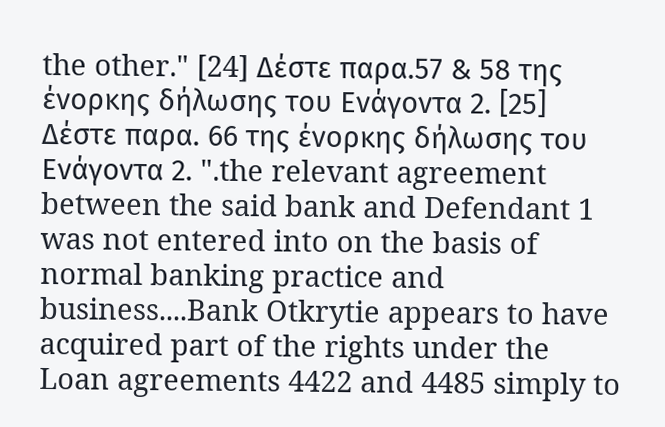the other." [24] Δέστε παρα.57 & 58 της ένορκης δήλωσης του Ενάγοντα 2. [25] Δέστε παρα. 66 της ένορκης δήλωσης του Ενάγοντα 2. ".the relevant agreement between the said bank and Defendant 1 was not entered into on the basis of normal banking practice and business....Bank Otkrytie appears to have acquired part of the rights under the Loan agreements 4422 and 4485 simply to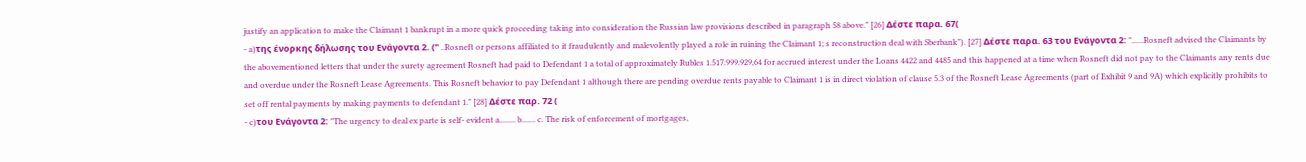justify an application to make the Claimant 1 bankrupt in a more quick proceeding taking into consideration the Russian law provisions described in paragraph 58 above." [26] Δέστε παρα. 67(
- a)της ένορκης δήλωσης του Ενάγοντα 2. (" ..Rosneft or persons affiliated to it fraudulently and malevolently played a role in ruining the Claimant 1; s reconstruction deal with Sberbank"). [27] Δέστε παρα. 63 του Ενάγοντα 2: "......Rosneft advised the Claimants by the abovementioned letters that under the surety agreement Rosneft had paid to Defendant 1 a total of approximately Rubles 1.517.999.929,64 for accrued interest under the Loans 4422 and 4485 and this happened at a time when Rosneft did not pay to the Claimants any rents due and overdue under the Rosneft Lease Agreements. This Rosneft behavior to pay Defendant 1 although there are pending overdue rents payable to Claimant 1 is in direct violation of clause 5.3 of the Rosneft Lease Agreements (part of Exhibit 9 and 9A) which explicitly prohibits to set off rental payments by making payments to defendant 1." [28] Δέστε παρ. 72 (
- c)του Ενάγοντα 2: "The urgency to deal ex parte is self- evident a........ b....... c. The risk of enforcement of mortgages,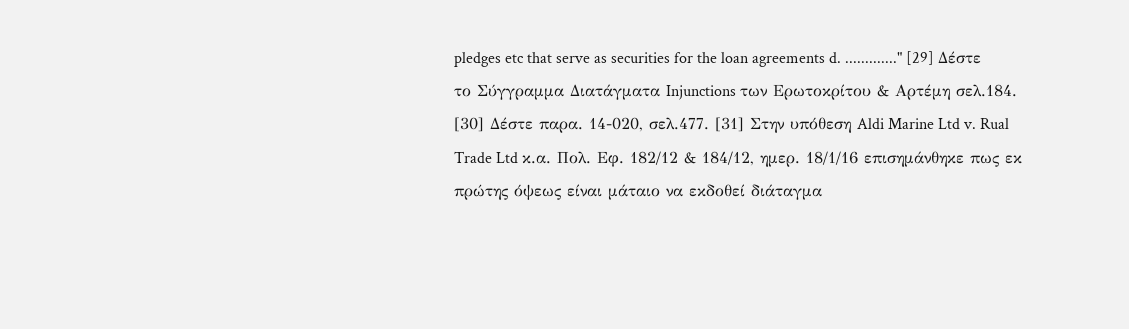pledges etc that serve as securities for the loan agreements d. ............." [29] Δέστε το Σύγγραμμα Διατάγματα Injunctions των Ερωτοκρίτου & Αρτέμη σελ.184. [30] Δέστε παρα. 14-020, σελ.477. [31] Στην υπόθεση Aldi Marine Ltd v. Rual Trade Ltd κ.α. Πολ. Εφ. 182/12 & 184/12, ημερ. 18/1/16 επισημάνθηκε πως εκ πρώτης όψεως είναι μάταιο να εκδοθεί διάταγμα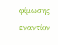φίμωσης εναντίον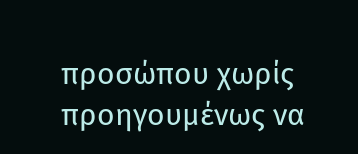προσώπου χωρίς προηγουμένως να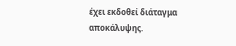έχει εκδοθεί διάταγμα αποκάλυψης.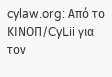cylaw.org: Από το ΚΙΝOΠ/CyLii για τον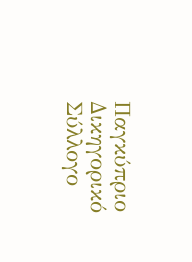Παγκύπριο Δικηγορικό Σύλλογο